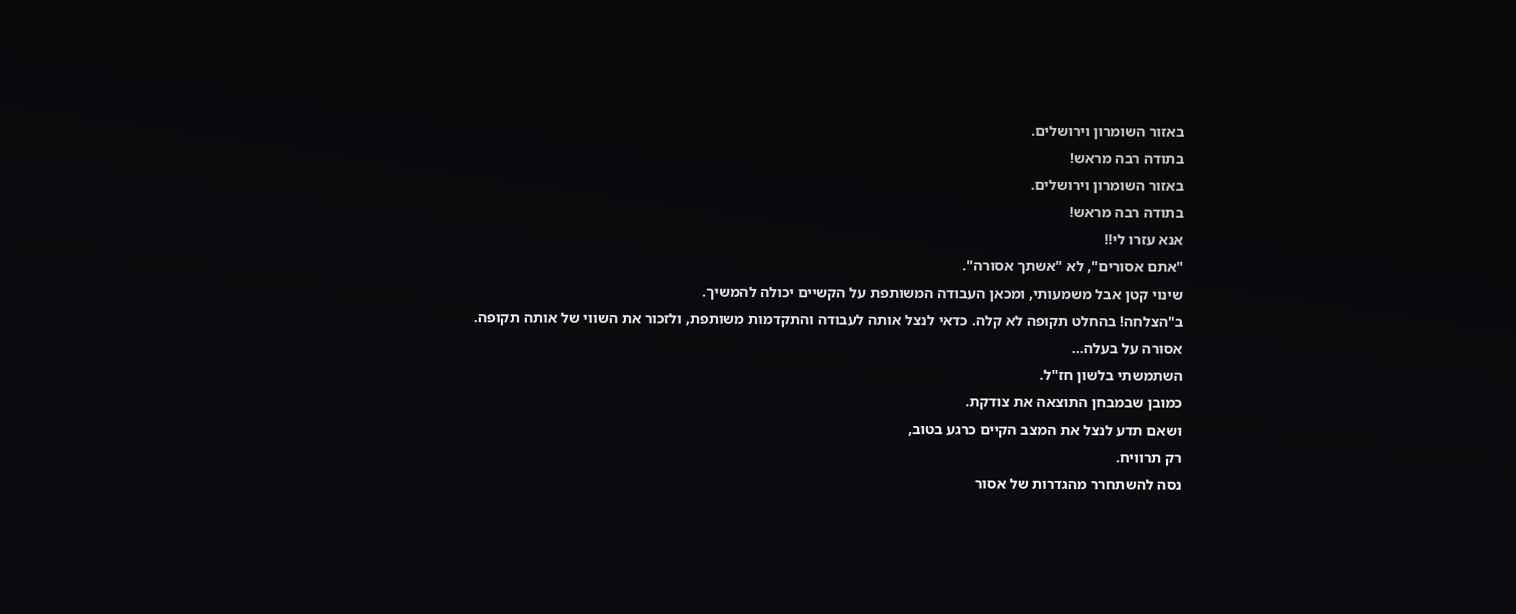באזור השומרון וירושלים.
בתודה רבה מראש!
באזור השומרון וירושלים.
בתודה רבה מראש!
אנא עזרו לי!!
"אתם אסורים", לא "אשתך אסורה".
שינוי קטן אבל משמעותי, ומכאן העבודה המשותפת על הקשיים יכולה להמשיך.
ב"הצלחה! בהחלט תקופה לא קלה. כדאי לנצל אותה לעבודה והתקדמות משותפת, ולזכור את השווי של אותה תקופה.
אסורה על בעלה...
השתמשתי בלשון חז"ל.
כמובן שבמבחן התוצאה את צודקת.
ושאם תדע לנצל את המצב הקיים כרגע בטוב,
רק תרוויח.
נסה להשתחרר מהגדרות של אסור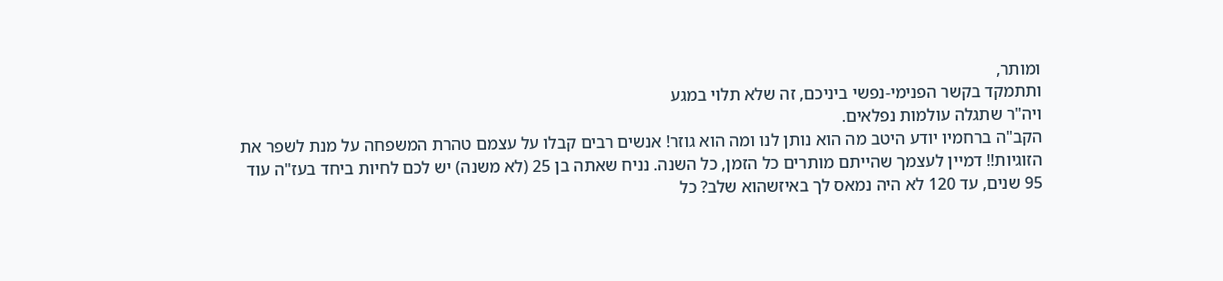ומותר,
ותתמקד בקשר הפנימי-נפשי ביניכם, זה שלא תלוי במגע
ויה"ר שתגלה עולמות נפלאים.
הקב"ה ברחמיו יודע היטב מה הוא נותן לנו ומה הוא גוזר! אנשים רבים קבלו על עצמם טהרת המשפחה על מנת לשפר את הזוגיות!! דמיין לעצמך שהייתם מותרים כל הזמן, כל השנה. נניח שאתה בן 25 (לא משנה) יש לכם לחיות ביחד בעז"ה עוד 95 שנים, עד 120 לא היה נמאס לך באיזשהוא שלב? כל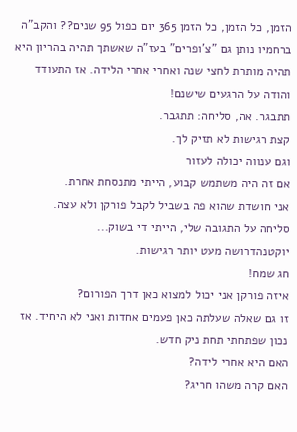הזמן, כל הזמן, כל הזמן 365 יום כפול 95 שנים?? והקב"ה ברחמיו נותן גם "צ'ופרים" בעז"ה שאשתך תהיה בהריון היא תהיה מותרת לחצי שנה ואחרי אחרי הלידה. אז התעודד והודה על הרגעים שישנם!
תתבגר. אה, סליחה: תתגבר.
קצת רגישות לא תזיק לך.
וגם ענווה יכולה לעזור
אם זה היה משתמש קבוע, הייתי מתנסחת אחרת.
אני חושדת שהוא פה בשביל לקבל פורקן ולא עצה.
סליחה על התגובה שלי, הייתי די בשוק...
יוקטנהדרושה מעט יותר רגישות.
חג שמח!
איזה פורקן אני יכול למצוא כאן דרך הפורום?
זו גם שאלה שעלתה כאן פעמים אחדות ואני לא היחיד. אז נכון שפתחתי תחת ניק חדש.
האם היא אחרי לידה?
האם קרה משהו חריג?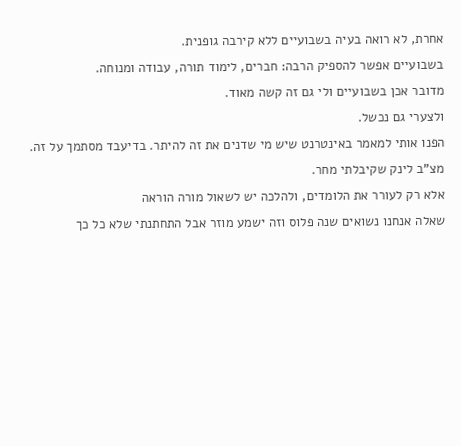אחרת, לא רואה בעיה בשבועיים ללא קירבה גופנית.
בשבועיים אפשר להספיק הרבה: חברים, לימוד תורה, עבודה ומנוחה.
מדובר אכן בשבועיים ולי גם זה קשה מאוד.
ולצערי גם נכשל.
הפנו אותי למאמר באינטרנט שיש מי שדנים את זה להיתר. בדיעבד מסתמך על זה.
מצ"ב לינק שקיבלתי מחר.
אלא רק לעורר את הלומדים, ולהלכה יש לשאול מורה הוראה
שאלה אנחנו נשואים שנה פלוס וזה ישמע מוזר אבל התחתנתי שלא כל כך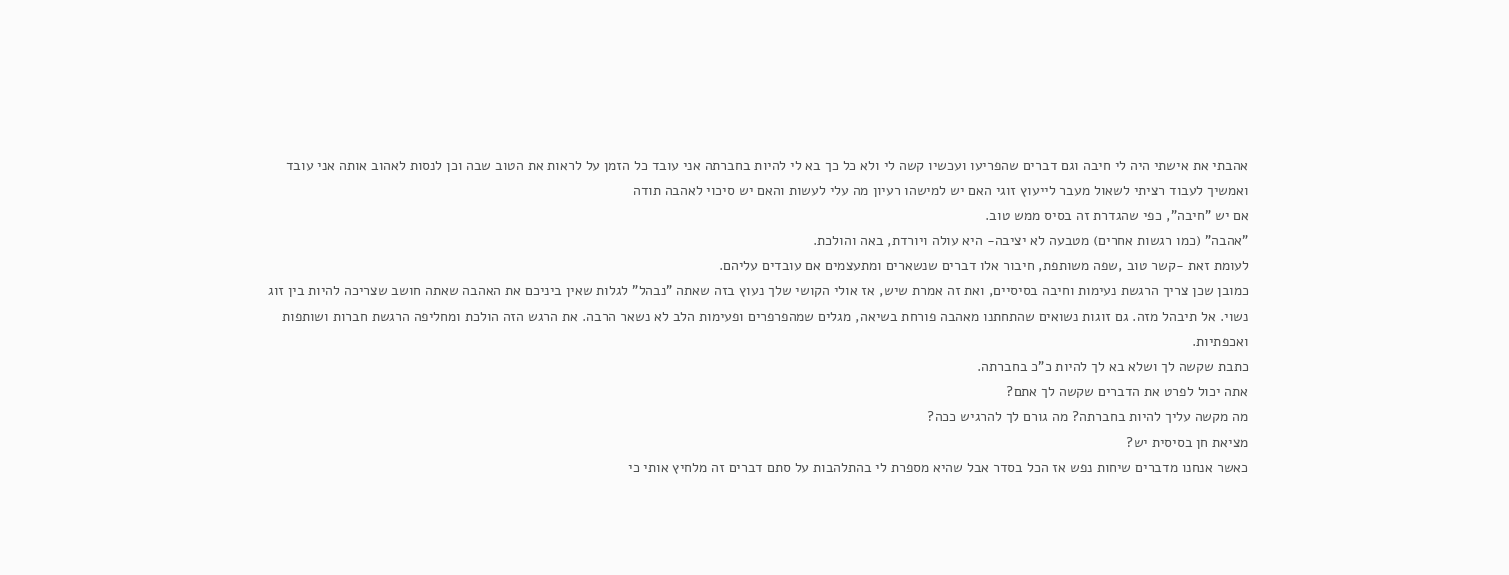אהבתי את אישתי היה לי חיבה וגם דברים שהפריעו ועכשיו קשה לי ולא כל כך בא לי להיות בחברתה אני עובד כל הזמן על לראות את הטוב שבה וכן לנסות לאהוב אותה אני עובד ואמשיך לעבוד רציתי לשאול מעבר לייעוץ זוגי האם יש למישהו רעיון מה עלי לעשות והאם יש סיכוי לאהבה תודה
אם יש "חיבה", כפי שהגדרת זה בסיס ממש טוב.
"אהבה" (כמו רגשות אחרים) מטבעה לא יציבה- היא עולה ויורדת, באה והולכת.
לעומת זאת -קשר טוב ,שפה משותפת, חיבור אלו דברים שנשארים ומתעצמים אם עובדים עליהם.
כמובן שכן צריך הרגשת נעימות וחיבה בסיסיים, ואת זה אמרת שיש, אז אולי הקושי שלך נעוץ בזה שאתה "נבהל" לגלות שאין ביניכם את האהבה שאתה חושב שצריכה להיות בין זוג נשוי. אל תיבהל מזה. גם זוגות נשואים שהתחתנו מאהבה פורחת בשיאה, מגלים שמהפרפרים ופעימות הלב לא נשאר הרבה. את הרגש הזה הולכת ומחליפה הרגשת חברות ושותפות ואכפתיות.
כתבת שקשה לך ושלא בא לך להיות כ"כ בחברתה.
אתה יכול לפרט את הדברים שקשה לך אתם?
מה מקשה עליך להיות בחברתה? מה גורם לך להרגיש ככה?
מציאת חן בסיסית יש?
כאשר אנחנו מדברים שיחות נפש אז הכל בסדר אבל שהיא מספרת לי בהתלהבות על סתם דברים זה מלחיץ אותי כי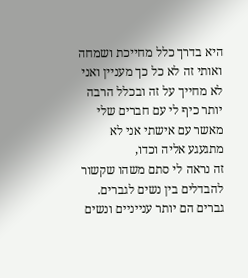היא בדרך כלל מחייכת ושמחה ואותי זה לא כל כך מעניין ואני לא מחייך על זה ובכלל הרבה יותר כיף לי עם חברים שלי מאשר עם אישתי אני לא מתגעגע אליה וכדו,
זה נראה לי סתם משהו שקשור להבדלים בין נשים לגברים.
גברים הם יותר ענייניים ונשים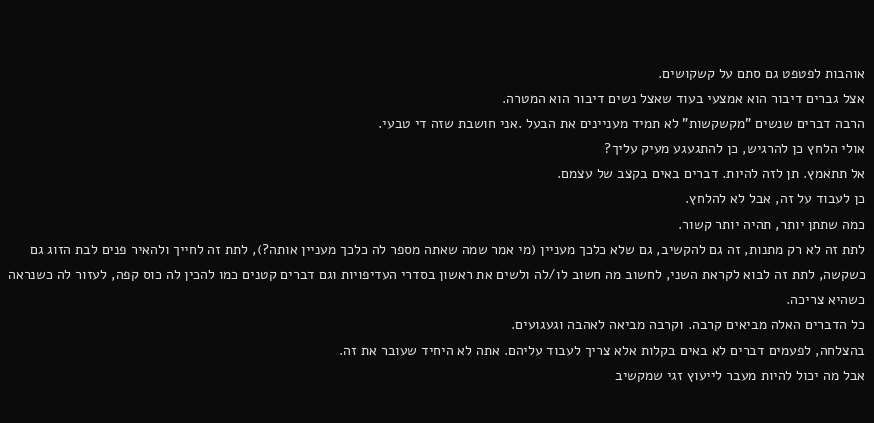אוהבות לפטפט גם סתם על קשקושים.
אצל גברים דיבור הוא אמצעי בעוד שאצל נשים דיבור הוא המטרה.
הרבה דברים שנשים "מקשקשות" לא תמיד מעניינים את הבעל .אני חושבת שזה די טבעי.
אולי הלחץ כן להרגיש, כן להתגעגע מעיק עליך?
אל תתאמץ. תן לזה להיות. דברים באים בקצב של עצמם.
כן לעבוד על זה, אבל לא להלחץ.
כמה שתתן יותר, תהיה יותר קשור.
לתת זה לא רק מתנות, זה גם להקשיב, גם שלא כלכך מעניין (מי אמר שמה שאתה מספר לה כלכך מעניין אותה?), לתת זה לחייך ולהאיר פנים לבת הזוג גם כשקשה, לתת זה לבוא לקראת השני, לחשוב מה חשוב לו/לה ולשים את ראשון בסדרי העדיפויות וגם דברים קטנים כמו להכין לה כוס קפה, לעזור לה כשנראה כשהיא צריכה.
כל הדברים האלה מביאים קרבה. וקרבה מביאה לאהבה וגעגועים.
בהצלחה, לפעמים דברים לא באים בקלות אלא צריך לעבוד עליהם. אתה לא היחיד שעובר את זה.
אבל מה יכול להיות מעבר לייעוץ זגי שמקשיב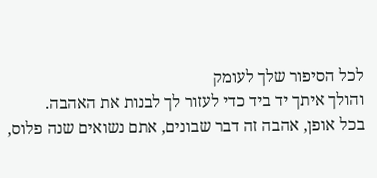לכל הסיפור שלך לעומק
והולך איתך יד ביד כדי לעזור לך לבנות את האהבה.
בכל אופן, אהבה זה דבר שבונים, אתם נשואים שנה פלוס,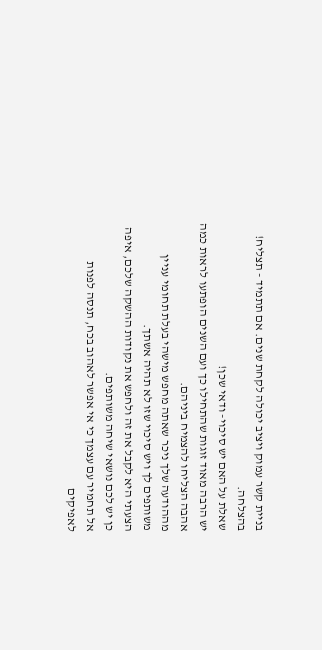בניית קשר עמוק ויציב יכולה לקחת שנים. אם תתמיד - תצליח!
בהצלחה.
שאלת על האם יש סיכוי- ודאי שכן!
יש הרבה מאוד זוגות שהתחילו כך ועם השנים הופתעו לראות כמה אהבה הצליחו להצמיח ביניהם.
מההודעה שלך ניכר שאתה מחפש מישהי בעלת תחומי עניין משותפים לך ויש סיכוי שזו לא תהיה אשתך.
הצעתי היא לקבל את זה ולחפש את נקודות ההשקה שלכם, איפה כן יש לכם נושאי שיחה משותפים.
אל תחמיר עם עצמך כי אי אפשר לאהוב בכח, תנסה לפנות לאפיקים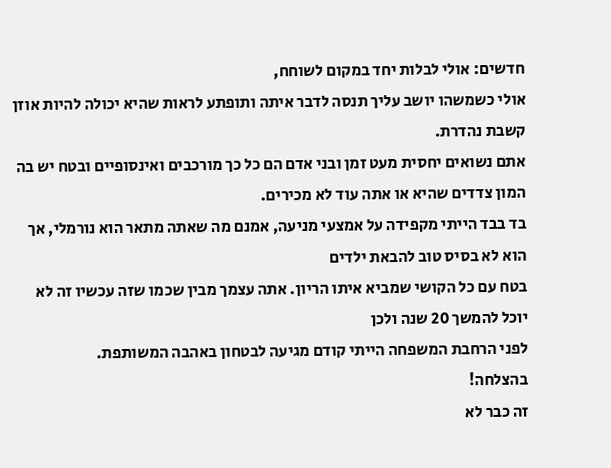חדשים: אולי לבלות יחד במקום לשוחח,
אולי כשמשהו יושב עליך תנסה לדבר איתה ותופתע לראות שהיא יכולה להיות אוזן קשבת נהדרת.
אתם נשואים יחסית מעט זמן ובני אדם הם כל כך מורכבים ואינסופיים ובטח יש בה המון צדדים שהיא או אתה עוד לא מכירים.
בד בבד הייתי מקפידה על אמצעי מניעה, אמנם מה שאתה מתאר הוא נורמלי, אך הוא לא בסיס טוב להבאת ילדים
בטח עם כל הקושי שמביא איתו הריון. אתה עצמך מבין שכמו שזה עכשיו זה לא יוכל להמשך 20 שנה ולכן
לפני הרחבת המשפחה הייתי קודם מגיעה לבטחון באהבה המשותפת.
בהצלחה!
זה כבר לא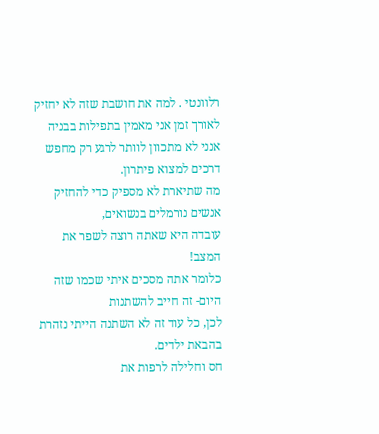רלוונטי . למה את חושבת שזה לא יחזיק לאורך זמן אני מאמין בתפילות בבניה אנני לא מתכוון לוותר לרגע רק מחפש דרכים למצוא פיתרון.
מה שתיארת לא מספיק כדי להחזיק אנשים נורמלים בנשואים,
עובדה היא שאתה רוצה לשפר את המצב!
כלומר אתה מסכים איתי שכמו שזה היום- זה חייב להשתנות
לכן, כל עוד זה לא השתנה הייתי נזהרת בהבאת ילדים.
חס וחלילה לרפות את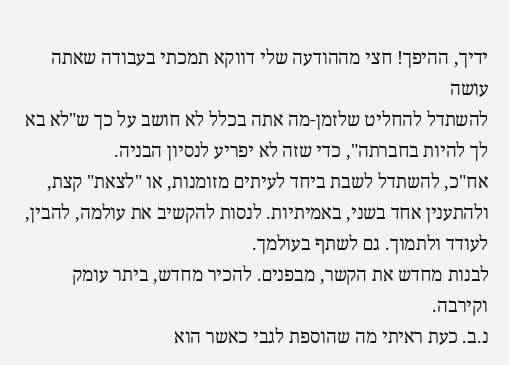ידיך, ההיפך! חצי מההודעה שלי דווקא תמכתי בעבודה שאתה עושה
להשתדל להחליט שלזמן-מה אתה בכלל לא חושב על כך ש"לא בא לך להיות בחברתה", כדי שזה לא יפריע לנסיון הבניה.
אח"כ, להשתדל לשבת ביחד לעיתים מזומנות, או "לצאת" קצת, ולהתענין אחד בשני, באמיתיות. לנסות להקשיב את עולמה, להבין, לעודד ולתמוך. גם לשתף בעולמך.
לבנות מחדש את הקשר, מבפנים. להכיר מחדש, ביתר עומק וקירבה.
נ.ב. כעת ראיתי מה שהוספת לגבי כאשר הוא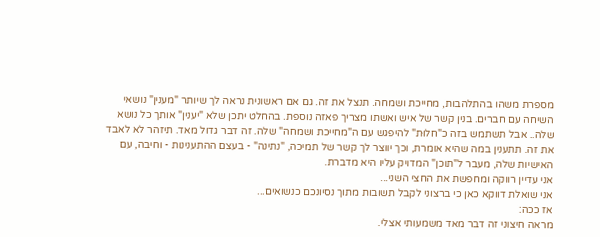מספרת משהו בהתלהבות, מחייכת ושמחה. תנצל את זה. גם אם ראשונית נראה לך שיותר "מענין" נושאי השיחה עם חברים. בנין קשר של איש ואשתו מצריך פאזה נוספת. בהחלט יתכן שלא "יענין" אותך כל נושא שלה.. אבל תשתמש בזה כ"חלוּת" להיפגש עם ה"מחייכת ושמחה" שלה. זה דבר גדול מאד. תיזהר לא לאבד את זה. תתענין במה שהיא אומרת, וכך יווצר לך קשר של תמיכה, "נתינה" - בעצם ההתענינות - וחיבה, עם האישיות שלה, מעבר ל"תוכן" המדויק עליו היא מדברת.
אני עדיין רווקה ומחפשת את החצי השני...
אני שואלת דווקא כאן כי ברצוני לקבל תשובות מתוך נסיונכם כנשואים...
אז ככה:
מראה חיצוני זה דבר מאד משמעותי אצלי.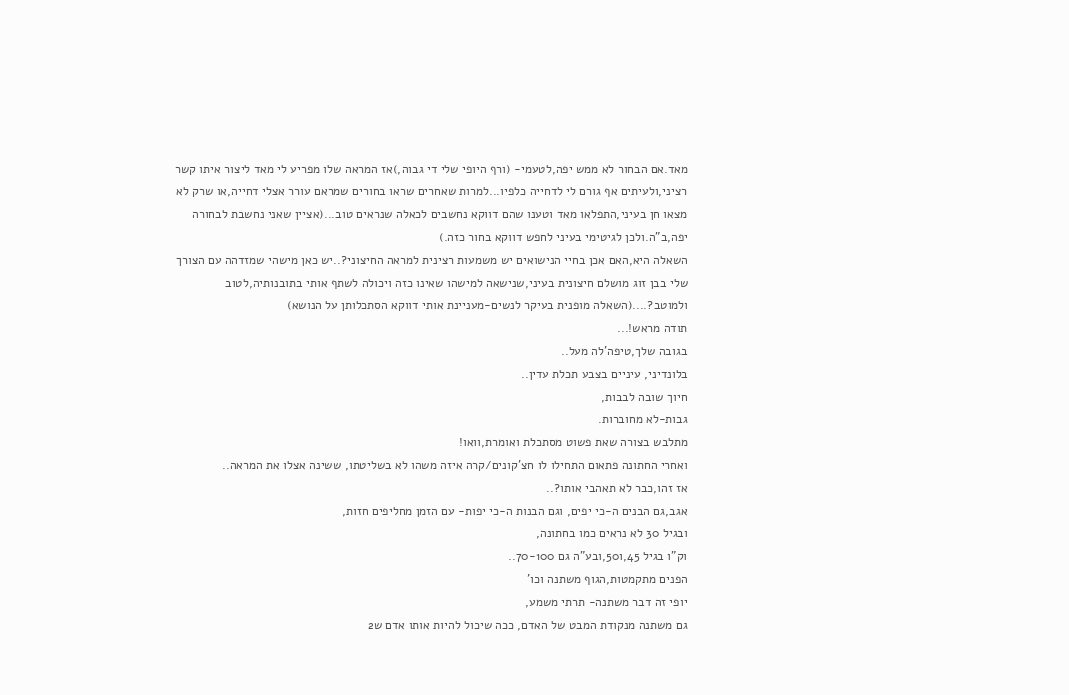מאד.אם הבחור לא ממש יפה,לטעמי- (ורף היופי שלי די גבוה,)אז המראה שלו מפריע לי מאד ליצור איתו קשר רציני,ולעיתים אף גורם לי לדחייה כלפיו...למרות שאחרים שראו בחורים שמראם עורר אצלי דחייה,או שרק לא מצאו חן בעיני,התפלאו מאד וטענו שהם דווקא נחשבים לכאלה שנראים טוב...(אציין שאני נחשבת לבחורה יפה,ב"ה.ולכן לגיטימי בעיני לחפש דווקא בחור כזה.)
השאלה היא,האם אכן בחיי הנישואים יש משמעות רצינית למראה החיצוני?..יש כאן מישהי שמזדהה עם הצורך שלי בבן זוג מושלם חיצונית בעיני,שנישאה למישהו שאינו כזה ויכולה לשתף אותי בתובנותיה,לטוב ולמוטב?....(השאלה מופנית בעיקר לנשים-מעניינת אותי דווקא הסתכלותן על הנושא)
תודה מראש!...
בגובה שלך,טיפה'לה מעל..
בלונדיני, עיניים בצבע תכלת עדין..
חיוך שובה לבבות,
גבות-לא מחוברות.
מתלבש בצורה שאת פשוט מסתכלת ואומרת,וואו!
ואחרי החתונה פתאום התחילו לו חצ'קונים/קרה איזה משהו לא בשליטתו, ששינה אצלו את המראה..
אז זהו,כבר לא תאהבי אותו?..
אגב,גם הבנים ה-כי יפים, וגם הבנות ה-כי יפות- עם הזמן מחליפים חזות,
ובגיל 30 לא נראים כמו בחתונה,
וק"ו בגיל 45,ו50,ובע"ה גם 70-100..
הפנים מתקמטות,הגוף משתנה וכו'
יופי זה דבר משתנה- תרתי משמע,
גם משתנה מנקודת המבט של האדם, ככה שיכול להיות אותו אדם ש2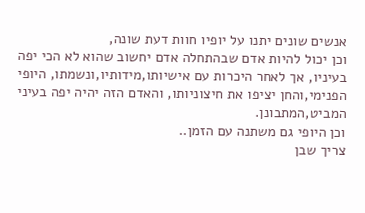אנשים שונים יתנו על יופיו חוות דעת שונה,
וכן יכול להיות אדם שבהתחלה אדם יחשוב שהוא לא הכי יפה בעיניו, אך לאחר היכרות עם אישיותו,מידותיו,ונשמתו, היופי הפנימי,והחן יציפו את חיצוניותו, והאדם הזה יהיה יפה בעיני המביט,המתבונן.
וכן היופי גם משתנה עם הזמן..
צריך שבן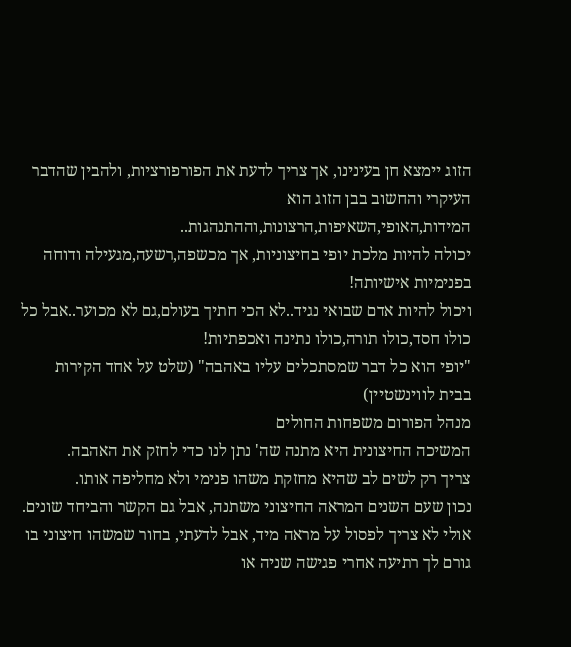הזוג יימצא חן בעינינו, אך צריך לדעת את הפורפורציות, ולהבין שהדבר העיקרי והחשוב בבן הזוג הוא המידות,האופי,השאיפות,הרצונות,וההתנהגות..
יכולה להיות מלכת יופי בחיצוניות, אך מכשפה,רשעה,מגעילה ודוחה בפנימיות אישיותה!
ויכול להיות אדם שבואי נגיד..לא הכי חתיך בעולם,גם לא מכוער..אבל כל כולו חסד,כולו תורה,כולו נתינה ואכפתיות!
"יופי הוא כל דבר שמסתכלים עליו באהבה" (שלט על אחד הקירות בבית לווינשטיין)
מנהל הפורום משפחות החולים
המשיכה החיצונית היא מתנה שה' נתן לנו כדי לחזק את האהבה.
צריך רק לשים לב שהיא מחזקת משהו פנימי ולא מחליפה אותו.
נכון שעם השנים המראה החיצוני משתנה, אבל גם הקשר והביחד שונים.
אולי לא צריך לפסול על מראה מיד, אבל לדעתי, בחור שמשהו חיצוני בו גורם לך רתיעה אחרי פגישה שניה או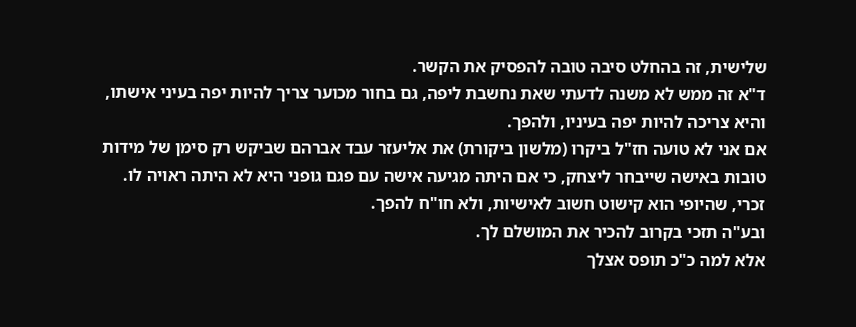שלישית, זה בהחלט סיבה טובה להפסיק את הקשר.
ד"א זה ממש לא משנה לדעתי שאת נחשבת ליפה, גם בחור מכוער צריך להיות יפה בעיני אישתו, והיא צריכה להיות יפה בעיניו, ולהפך.
אם אני לא טועה חז"ל ביקרו (מלשון ביקורת) את אליעזר עבד אברהם שביקש רק סימן של מידות טובות באישה שייבחר ליצחק, כי אם היתה מגיעה אישה עם פגם גופני היא לא היתה ראויה לו.
זכרי, שהיופי הוא קישוט חשוב לאישיות, ולא חו"ח להפך.
ובע"ה תזכי בקרוב להכיר את המושלם לך.
אלא למה כ"כ תופס אצלך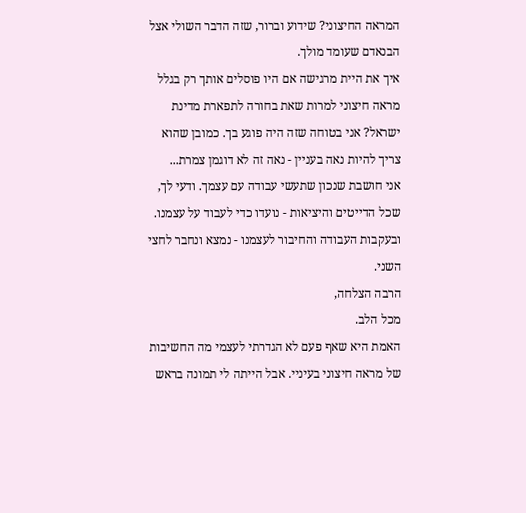המראה החיצוני? שידוע וברור, שזה הדבר השולי אצל הבנאדם שעומד מולך.
איך את היית מרגישה אם היו פוסלים אותך רק בגלל מראה חיצוני למרות שאת בחורה לתפארת מדינת ישראל? אני בטוחה שזה היה פוגע בך. כמובן שהוא צריך להיות נאה בעניין - נאה זה לא דוגמן צמרת...
אני חושבת שנכון שתעשי עבודה עם עצמך. ודעי לך, שכל הדייטים והיציאות - נועדו כדי לעבוד על עצמנו. ובעקבות העבודה והחיבור לעצמנו - נמצא ונחבר לחצי השני.
הרבה הצלחה,
מכל הלב.
האמת היא שאף פעם לא הגדרתי לעצמי מה החשיבות של מראה חיצוני בעיניי. אבל הייתה לי תמונה בראש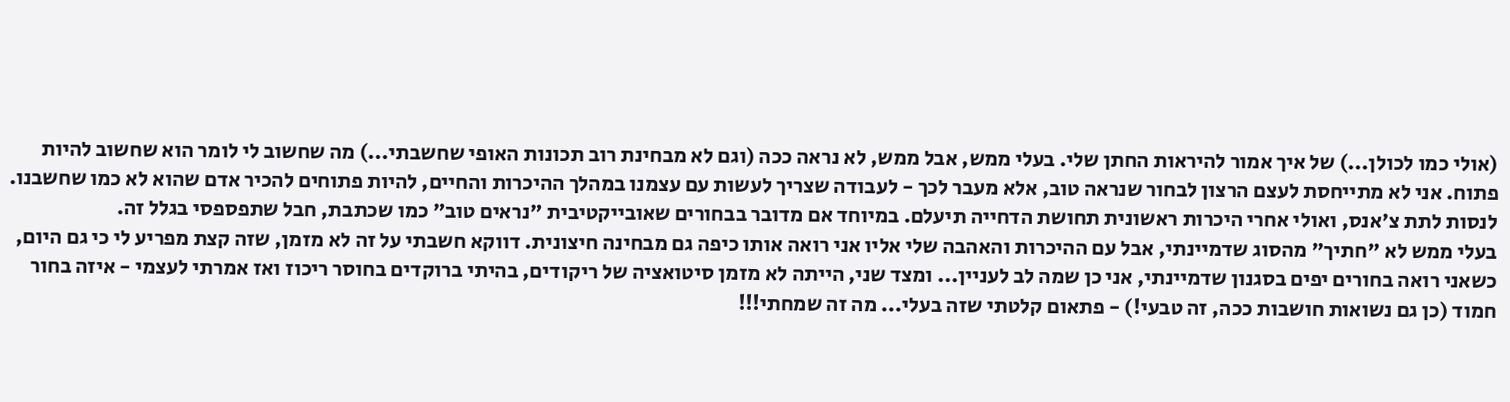(אולי כמו לכולן...) של איך אמור להיראות החתן שלי. בעלי ממש, אבל ממש, לא נראה ככה (וגם לא מבחינת רוב תכונות האופי שחשבתי...) מה שחשוב לי לומר הוא שחשוב להיות פתוח. אני לא מתייחסת לעצם הרצון לבחור שנראה טוב, אלא מעבר לכך - לעבודה שצריך לעשות עם עצמנו במהלך ההיכרות והחיים, להיות פתוחים להכיר אדם שהוא לא כמו שחשבנו. לנסות לתת צ'אנס, ואולי אחרי היכרות ראשונית תחושת הדחייה תיעלם. במיוחד אם מדובר בבחורים שאובייקטיבית "נראים טוב" כמו שכתבת, חבל שתפספסי בגלל זה.
בעלי ממש לא "חתיך" מהסוג שדמיינתי, אבל עם ההיכרות והאהבה שלי אליו אני רואה אותו כיפה גם מבחינה חיצונית. דווקא חשבתי על זה לא מזמן, שזה קצת מפריע לי כי גם היום, כשאני רואה בחורים יפים בסגנון שדמיינתי, אני כן שמה לב לעניין... ומצד שני, הייתה לא מזמן סיטואציה של ריקודים, בהיתי ברוקדים בחוסר ריכוז ואז אמרתי לעצמי - איזה בחור חמוד (כן גם נשואות חושבות ככה, זה טבעי!) - פתאום קלטתי שזה בעלי... מה זה שמחתי!!!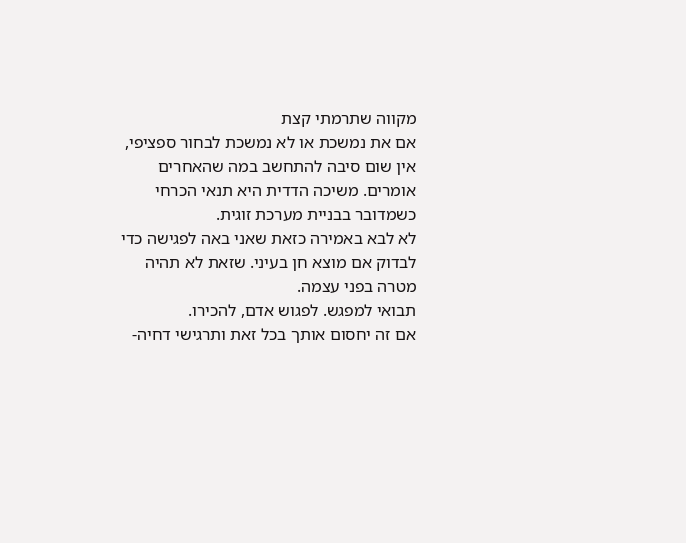מקווה שתרמתי קצת
אם את נמשכת או לא נמשכת לבחור ספציפי, אין שום סיבה להתחשב במה שהאחרים אומרים. משיכה הדדית היא תנאי הכרחי כשמדובר בבניית מערכת זוגית.
לא לבא באמירה כזאת שאני באה לפגישה כדי לבדוק אם מוצא חן בעיני. שזאת לא תהיה מטרה בפני עצמה.
תבואי למפגש. לפגוש אדם, להכירו.
אם זה יחסום אותך בכל זאת ותרגישי דחיה-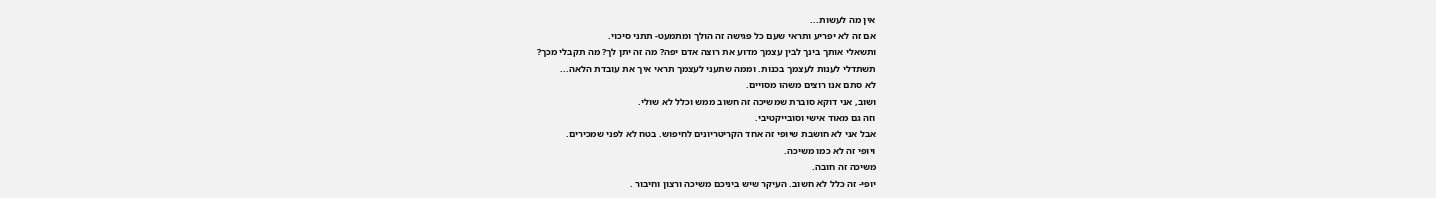אין מה לעשות...
אם זה לא יפריע ותראי שעם כל פגישה זה הולך ומתמעט- תתני סיכוי.
ותשאלי אותך בינך לבין עצמך מדוע את רוצה אדם יפה? מה זה יתן לך? מה תקבלי מכך?
תשתדלי לענות לעצמך בכנות. וממה שתעני לעצמך תראי איך את עובדת הלאה...
לא סתם אנו רוצים משהו מסויים.
ושוב, אני דוקא סוברת שמשיכה זה חשוב ממש וכלל לא שולי.
וזה גם מאוד אישי וסובייקטיבי.
אבל אני לא חושבת שיופי זה אחד הקריטריונים לחיפוש. בטח לא לפני שמכירים.
ויופי זה לא כמו משיכה.
משיכה זה חובה.
יופי- זה כלל לא חשוב. העיקר שיש ביניכם משיכה ורצון וחיבור .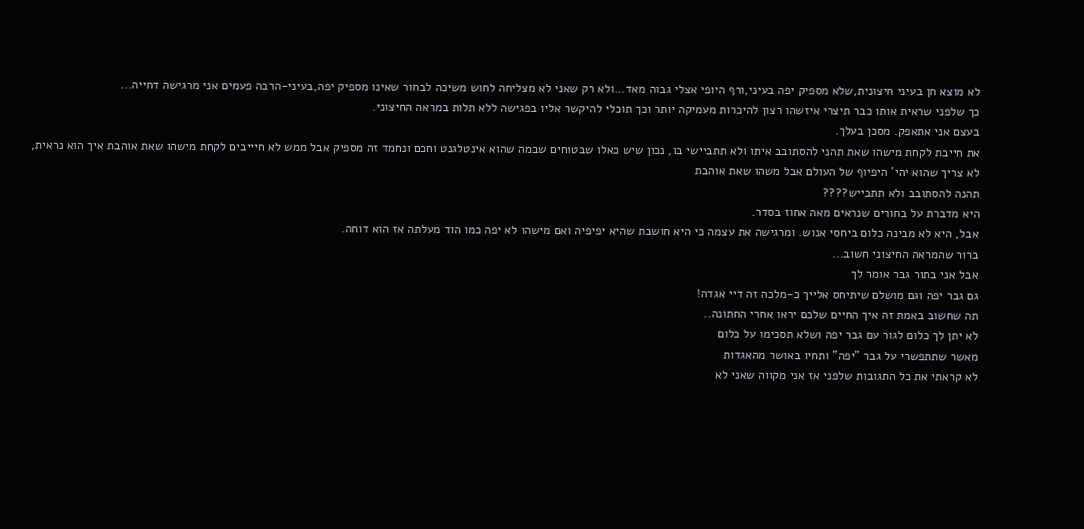לא מוצא חן בעיני חיצונית,שלא מספיק יפה בעיני,ורף היופי אצלי גבוה מאד...ולא רק שאני לא מצליחה לחוש משיכה לבחור שאינו מספיק יפה,בעיני-הרבה פעמים אני מרגישה דחייה...
כך שלפני שראית אותו כבר תיצרי איזשהו רצון להיכרות מעמיקה יותר וכך תוכלי להיקשר אליו בפגישה ללא תלות במראה החיצוני.
בעצם אני אתאפק. מסכן בעלך.
את חייבת לקחת מישהו שאת תהני להסתובב איתו ולא תתביישי בו, נכון שיש כאלו שבטוחים שבמה שהוא אינטלגנט וחכם ונחמד זה מספיק אבל ממש לא חיייבים לקחת מישהו שאת אוהבת איך הוא נראית, לא צריך שהוא יהי' היפיוף של העולם אבל משהו שאת אוהבת
תהנה להסתובב ולא תתבייש????
היא מדברת על בחורים שנראים מאה אחוז בסדר.
אבל, היא לא מבינה כלום ביחסי אנוש. ומרגישה את עצמה כי היא חושבת שהיא יפיפיה ואם מישהו לא יפה כמו הוד מעלתה אז הוא דוחה.
ברור שהמראה החיצוני חשוב...
אבל אני בתור גבר אומר לך
גם גבר יפה וגם מושלם שיתיחס אלייך כ-מלכה זה דיי אגדה!
תה שחשוב באמת זה איך החיים שלכם יראו אחרי החתונה..
לא יתן לך כלום לגור עם גבר יפה ושלא תסכימו על כלום
מאשר שתתפשרי על גבר "יפה" ותחיו באושר מהאגדות
לא קראתי את כל התגובות שלפני אז אני מקווה שאני לא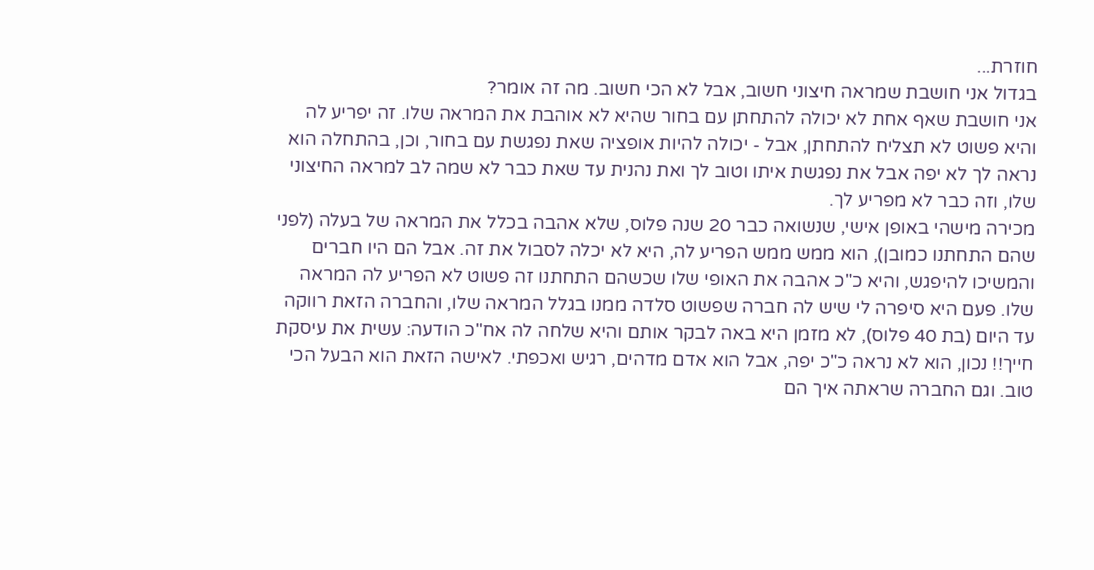חוזרת...
בגדול אני חושבת שמראה חיצוני חשוב, אבל לא הכי חשוב. מה זה אומר?
אני חושבת שאף אחת לא יכולה להתחתן עם בחור שהיא לא אוהבת את המראה שלו. זה יפריע לה והיא פשוט לא תצליח להתחתן, אבל - יכולה להיות אופציה שאת נפגשת עם בחור, וכן, בהתחלה הוא נראה לך לא יפה אבל את נפגשת איתו וטוב לך ואת נהנית עד שאת כבר לא שמה לב למראה החיצוני שלו, וזה כבר לא מפריע לך.
מכירה מישהי באופן אישי, שנשואה כבר 20 שנה פלוס, שלא אהבה בכלל את המראה של בעלה (לפני שהם התחתנו כמובן), הוא ממש ממש הפריע לה, היא לא יכלה לסבול את זה. אבל הם היו חברים והמשיכו להיפגש, והיא כ"כ אהבה את האופי שלו שכשהם התחתנו זה פשוט לא הפריע לה המראה שלו. פעם היא סיפרה לי שיש לה חברה שפשוט סלדה ממנו בגלל המראה שלו, והחברה הזאת רווקה עד היום (בת 40 פלוס), לא מזמן היא באה לבקר אותם והיא שלחה לה אח"כ הודעה: עשית את עיסקת חייך!! נכון, הוא לא נראה כ"כ יפה, אבל הוא אדם מדהים, רגיש ואכפתי. לאישה הזאת הוא הבעל הכי טוב. וגם החברה שראתה איך הם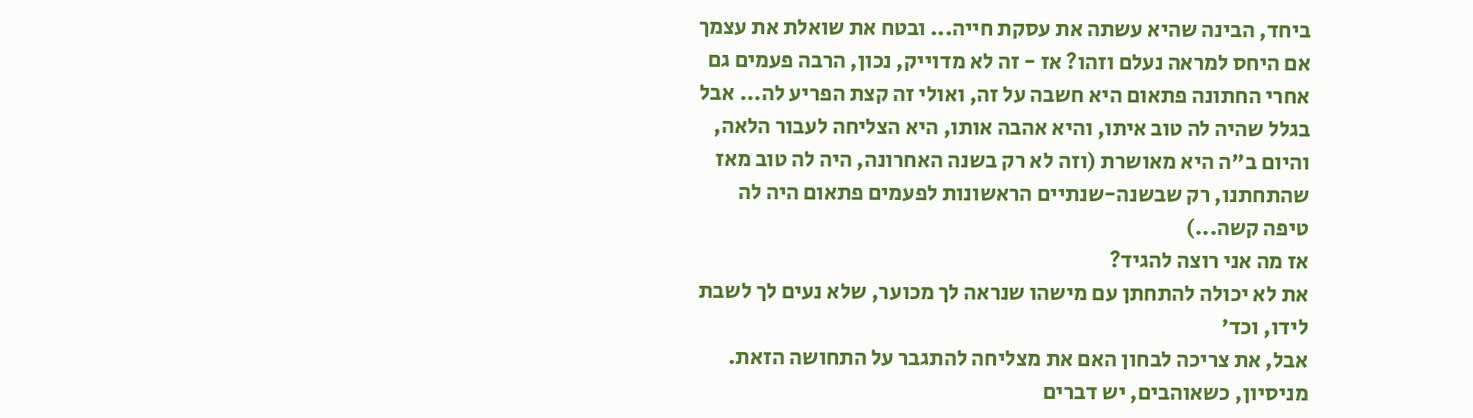ביחד, הבינה שהיא עשתה את עסקת חייה... ובטח את שואלת את עצמך אם היחס למראה נעלם וזהו? אז - זה לא מדוייק, נכון, הרבה פעמים גם אחרי החתונה פתאום היא חשבה על זה, ואולי זה קצת הפריע לה... אבל בגלל שהיה לה טוב איתו, והיא אהבה אותו, היא הצליחה לעבור הלאה, והיום ב"ה היא מאושרת (וזה לא רק בשנה האחרונה, היה לה טוב מאז שהתחתנו, רק שבשנה-שנתיים הראשונות לפעמים פתאום היה לה טיפה קשה...)
אז מה אני רוצה להגיד?
את לא יכולה להתחתן עם מישהו שנראה לך מכוער, שלא נעים לך לשבת לידו, וכד'
אבל, את צריכה לבחון האם את מצליחה להתגבר על התחושה הזאת.
מניסיון, כשאוהבים, יש דברים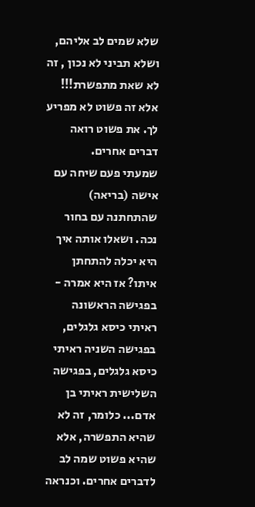שלא שמים לב אליהם, ושלא תביני לא נכון , זה לא שאת מתפשרת!!! אלא זה פשוט לא מפריע לך. את פשוט רואה דברים אחרים.
שמעתי פעם שיחה עם אישה (בריאה) שהתחתנה עם בחור נכה. ושאלו אותה איך היא יכלה להתחתן איתו? אז היא אמרה - בפגישה הראשונה ראיתי כיסא גלגלים, בפגישה השניה ראיתי כיסא גלגלים, בפגישה השלישית ראיתי בן אדם... כלומר, זה לא שהיא התפשרה, אלא שהיא פשוט שמה לב לדברים אחרים. וכנראה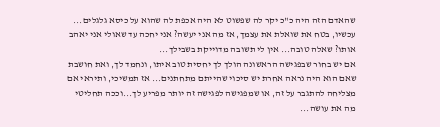שהאדם הזה היה כ"כ יקר לה שפשוט לא היה אכפת לה שהוא על כיסא גלגלים...
עכשיו, בטח את שואלת את עצמך, אז מה אני יעשה? אני יחכה עד שאולי אני יאהב אותו? שאלה טובה... אין לי תשובה מדוייקת בשבילך...
אם יש בחור שבפגישה הראשונה הולך לך יחסית טוב איתו, ונחמד לך, ואת חושבת שאם הוא היה נראה אחרת יש סיכוי שהייתם מתחתנים... אז תמשיכי, ותיראי אם מצליחה להתגבר על זה, או שמפגישה לפגישה זה יותר מפריע לך...וככה תחליטי מה את עושה...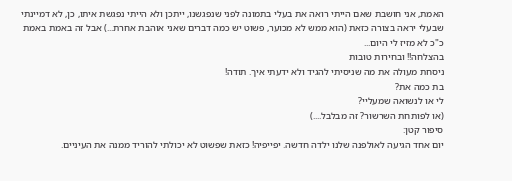האמת, אני חושבת שאם הייתי רואה את בעלי בתמונה לפני שנפגשנו, ייתכן ולא הייתי נפגשת איתו, כן, לא דמיינתי שבעלי יראה בצורה כזאת (הוא ממש לא מכוער, פשוט יש כמה דברים שאני אוהבת אחרת...) אבל זה באמת באמת כ"כ לא מזיז לי היום...
בהצלחה!! ובחירות טובות
ניסחת מעולה את מה שניסיתי להגיד ולא ידעתי איך. תודה!
בת כמה את?
לי או לנשואה שמעליי?
(או לפותחת השרשור? זה מבלבל....)
סיפור קטן:
יום אחד הגיעה לאולפנה שלנו ילדה חדשה. יפייפיה! כזאת שפשוט לא יכולתי להוריד ממנה את העיניים.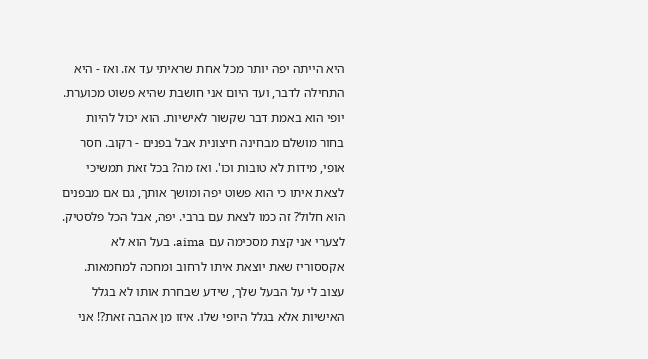היא הייתה יפה יותר מכל אחת שראיתי עד אז. ואז - היא התחילה לדבר, ועד היום אני חושבת שהיא פשוט מכוערת.
יופי הוא באמת דבר שקשור לאישיות. הוא יכול להיות בחור מושלם מבחינה חיצונית אבל בפנים - רקוב. חסר אופי, מידות לא טובות וכו'. ואז מה? בכל זאת תמשיכי לצאת איתו כי הוא פשוט יפה ומושך אותך, גם אם מבפנים הוא חלול? זה כמו לצאת עם ברבי. יפה, אבל הכל פלסטיק.
לצערי אני קצת מסכימה עם aima. בעל הוא לא אקססוריז שאת יוצאת איתו לרחוב ומחכה למחמאות. עצוב לי על הבעל שלך, שידע שבחרת אותו לא בגלל האישיות אלא בגלל היופי שלו. איזו מן אהבה זאת?! אני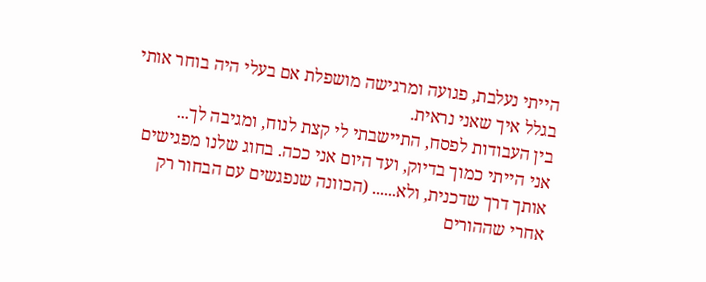הייתי נעלבת, פגועה ומרגישה מושפלת אם בעלי היה בוחר אותי בגלל איך שאני נראית.
בין העבודות לפסח, התיישבתי לי קצת לנוח, ומגיבה לך...
אני הייתי כמוך בדיוק, ועד היום אני ככה. בחוג שלנו מפגישים אותך דרך שדכנית, ולא...... (הכוונה שנפגשים עם הבחור רק
אחרי שההורים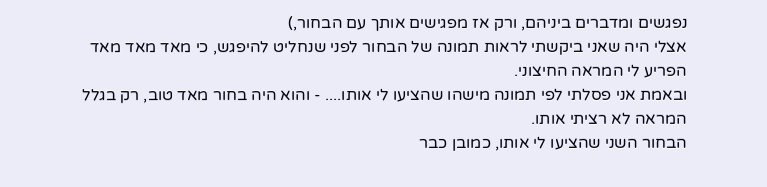נפגשים ומדברים ביניהם, ורק אז מפגישים אותך עם הבחור,)
אצלי היה שאני ביקשתי לראות תמונה של הבחור לפני שנחליט להיפגש, כי מאד מאד מאד הפריע לי המראה החיצוני.
ובאמת אני פסלתי לפי תמונה מישהו שהציעו לי אותו.... - והוא היה בחור מאד טוב, רק בגלל המראה לא רציתי אותו.
הבחור השני שהציעו לי אותו, כמובן כבר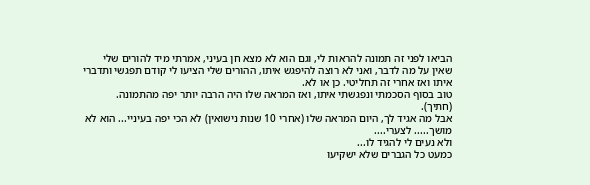הביאו לפני זה תמונה להראות לי, וגם הוא לא מצא חן בעיני, אמרתי מיד להורים שלי
שאין על מה לדבר, ואני לא רוצה להיפגש איתו, ההורים שלי הציעו לי קודם תפגשי ותדברי איתו ואז אחרי זה תחליטי. כן או לא.
טוב בסוף הסכמתי ונפגשתי איתו, ואז המראה שלו היה הרבה יותר יפה מהתמונה. (חתיך).
אבל מה אגיד לך, היום המראה שלו (אחרי 10 שנות נישואין) לא הכי יפה בעיניי... הוא לא מושך..... לצערי....
ולא נעים לי להגיד לו...
כמעט כל הגברים שלא ישקיעו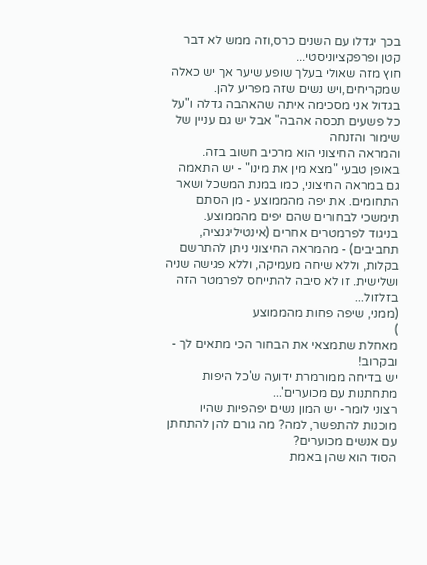בכך יגדלו עם השנים כרס,וזה ממש לא דבר קטן ופרפקציוניסטי...
חוץ מזה שאולי בעלך שופע שיער אך יש כאלה שמקריחים,ויש נשים שזה מפריע להן.
בגדול אני מסכימה איתה שהאהבה גדלה ו"על כל פשעים תכסה אהבה" אבל יש גם עניין של שימור והזנחה
והמראה החיצוני הוא מרכיב חשוב בזה.
באופן טבעי "מצא מין את מינו" - יש התאמה גם במראה החיצוני, כמו במנת המשכל ושאר התחומים. את יפה מהממוצע - מן הסתם תימשכי לבחורים שהם יפים מהממוצע.
בניגוד לפרמטרים אחרים (אינטיליגנציה, תחביבים) - מהמראה החיצוני ניתן להתרשם בקלות, וללא שיחה מעמיקה, וללא פגישה שניה ושלישית. זו לא סיבה להתייחס לפרמטר הזה בזלזול...
(ממני, שיפה פחות מהממוצע
)
מאחלת שתמצאי את הבחור הכי מתאים לך - ובקרוב!
יש בדיחה ממורמרת ידועה ש'כל היפות מתחתנות עם מכוערים'...
רצוני לומר- יש המון נשים יפהפיות שהיו מוכנות להתפשר, למה? מה גורם להן להתחתן עם אנשים מכוערים?
הסוד הוא שהן באמת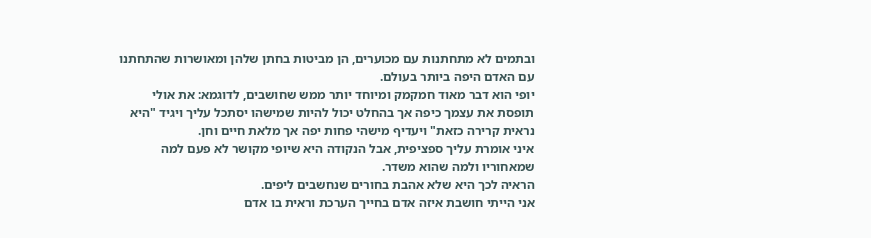ובתמים לא מתחתנות עם מכוערים, הן מביטות בחתן שלהן ומאושרות שהתחתנו עם האדם היפה ביותר בעולם.
יופי הוא דבר מאוד חמקמק ומיוחד יותר ממש שחושבים, לדוגמא: את אולי תופסת את עצמך כיפה אך בהחלט יכול להיות שמישהו יסתכל עליך ויגיד "היא נראית קרירה כזאת" ויעדיף מישהי פחות יפה אך מלאת חיים וחן.
איני אומרת עליך ספציפית, אבל הנקודה היא שיופי מקושר לא פעם למה שמאחוריו ולמה שהוא משדר.
הראיה לכך היא שלא אהבת בחורים שנחשבים ליפים.
אני הייתי חושבת איזה אדם בחייך הערכת וראית בו אדם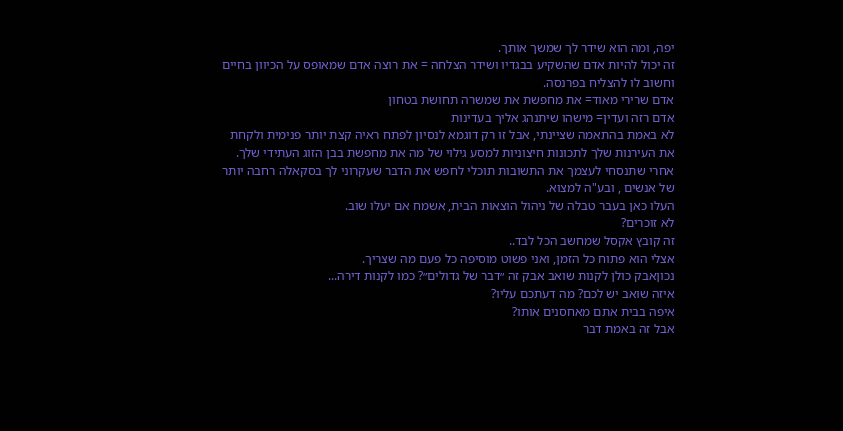יפה, ומה הוא שידר לך שמשך אותך.
זה יכול להיות אדם שהשקיע בבגדיו ושידר הצלחה = את רוצה אדם שמאופס על הכיוון בחיים וחשוב לו להצליח בפרנסה.
אדם שרירי מאוד= את מחפשת את שמשרה תחושת בטחון
אדם רזה ועדין= מישהו שיתנהג אליך בעדינות
לא באמת בהתאמה שציינתי, אבל זו רק דוגמא לנסיון לפתח ראיה קצת יותר פנימית ולקחת את העירנות שלך לתכונות חיצוניות למסע גילוי של מה את מחפשת בבן הזוג העתידי שלך. אחרי שתנסחי לעצמך את התשובות תוכלי לחפש את הדבר שעקרוני לך בסקאלה רחבה יותר של אנשים , ובע"ה למצוא.
העלו כאן בעבר טבלה של ניהול הוצאות הבית, אשמח אם יעלו שוב.
לא זוכרים?
זה קובץ אקסל שמחשב הכל לבד..
אצלי הוא פתוח כל הזמן, ואני פשוט מוסיפה כל פעם מה שצריך.
נכוןאבק כולן לקנות שואב אבק זה ״דבר של גדולים״? כמו לקנות דירה...
איזה שואב יש לכם? מה דעתכם עליו?
איפה בבית אתם מאחסנים אותו?
אבל זה באמת דבר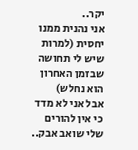יקר..
אני נהנית ממנו יחסית (למרות שיש לי תחושה שבזמן האחרון הוא נחלש)
אבל אני לא מדד
כי אין להורים שלי שואב אבק..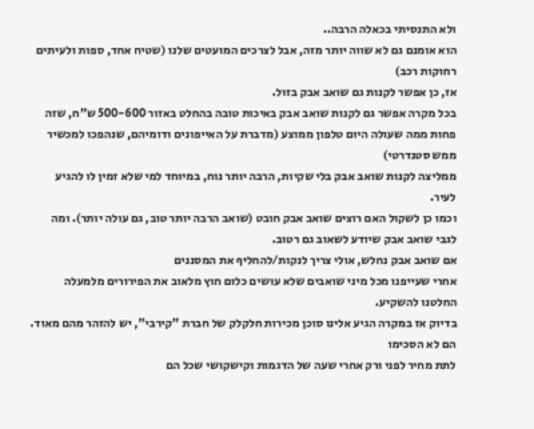ולא התנסיתי בכאלה הרבה..
הוא אומנם גם לא שווה יותר מזה, אבל לצרכים המועטים שלנו (שטיח אחד, ספות ולעיתים רחוקות רכב)
אז, כן אפשר לקנות גם שואב אבק בזול.
בכל מקרה אפשר גם לקנות שואב אבק באיכות טובה בהחלט באזור 500-600 ש"ח, שזה פחות ממה שעולה היום טלפון ממוצע (מדברת על האייפונים ודומיהם, שנהפכו למכשיר ממש סטנדרטי)
ממליצה לקנות שואב אבק בלי שקיות, הרבה יותר נוח, במיוחד למי שלא זמין לו להגיע לעיר.
וכמו כן לשקול האם רוצים שואב אבק חובט (שואב הרבה יותר טוב, גם עולה יותר). ומה לגבי שואב אבק שיודע לשאוב גם רטוב.
אם שואב אבק נחלש, אולי צריך לנקות/להחליף את המסננים
אחרי שעייפנו מכל מיני שואבים שלא עושים כלום חוץ מלאוב את הפירורים מלמעלה החלטנו להשקיע.
בדיוק אז במקרה הגיע אלינו סוכן מכירות חלקלק של חברת "קירבי", יש להזהר מהם מאוד. הם לא הסכימו
לתת מחיר לפני ורק אחרי שעה של הדגמות וקישקושי שכל הם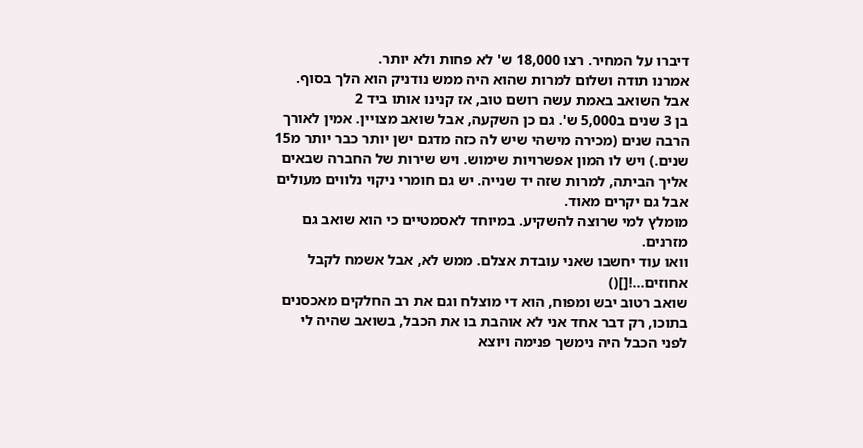דיברו על המחיר. רצו 18,000 ש' לא פחות ולא יותר.
אמרנו תודה ושלום למרות שהוא היה ממש נודניק הוא הלך בסוף. אבל השואב באמת עשה רושם טוב, אז קנינו אותו ביד 2
בן 3 שנים ב5,000 ש'. גם כן השקעה, אבל שואב מצויין. אמין לאורך הרבה שנים (מכירה מישהי שיש לה כזה מדגם ישן יותר כבר יותר מ15 שנים.) ויש לו המון אפשרויות שימוש. ויש שירות של החברה שבאים אליך הביתה, למרות שזה יד שנייה. יש גם חומרי ניקוי נלווים מעולים אבל גם יקרים מאוד.
מומלץ למי שרוצה להשקיע. במיוחד לאסמטיים כי הוא שואב גם מזרנים.
וואו עוד יחשבו שאני עובדת אצלם. ממש לא, אבל אשמח לקבל אחוזים...![]()
שואב רטוב יבש ומפוח, הוא די מוצלח וגם את רב החלקים מאכסנים בתוכו, רק דבר אחד אני לא אוהבת בו את הכבל, בשואב שהיה לי לפני הכבל היה נימשך פנימה ויוצא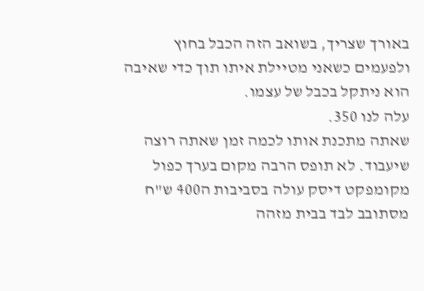באורך שצריך, בשואב הזה הכבל בחוץ ולפעמים כשאני מטיילת איתו תוך כדי שאיבה הוא ניתקל בכבל של עצמו.
עלה לנו 350.
שאתה מתכנת אותו לכמה זמן שאתה רוצה שיעבוד. לא תופס הרבה מקום בערך כפול מקומפקט דיסק עולה בסביבות ה400 ש"ח מסתובב לבד בבית מזהה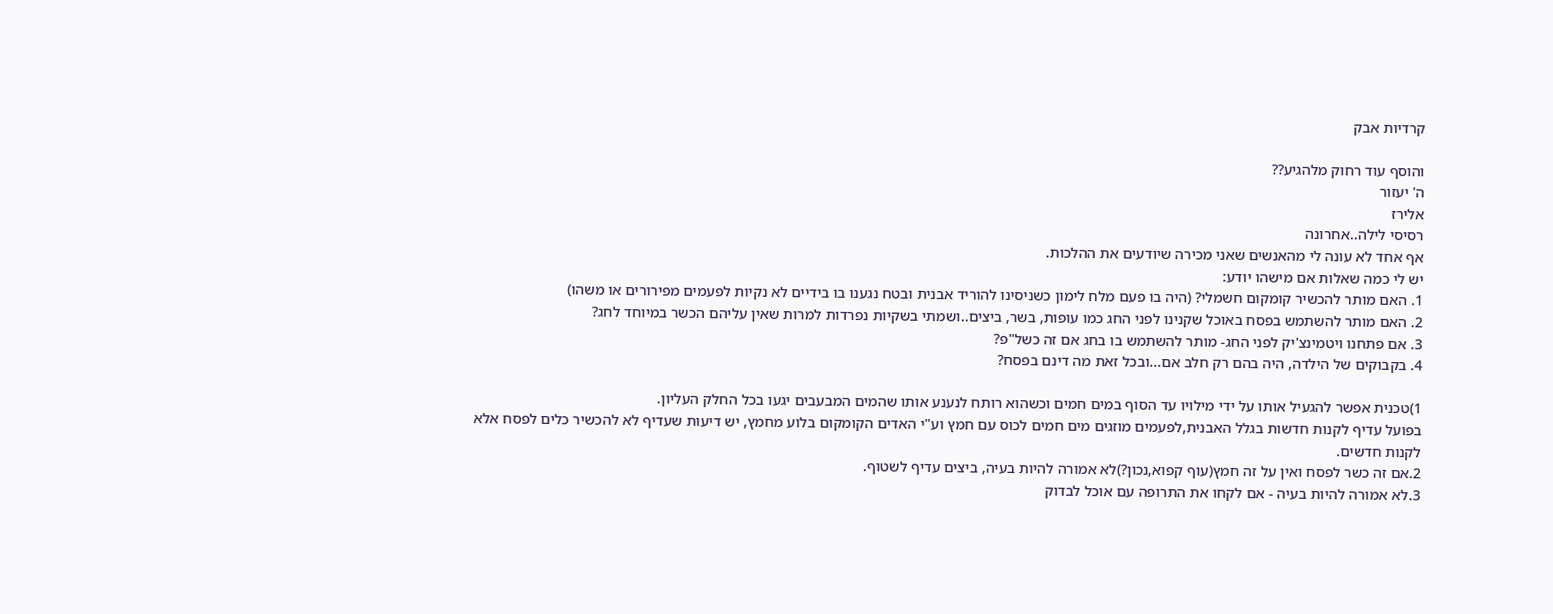קרדיות אבק

והוסף עוד רחוק מלהגיע??
ה' יעזור
אלירז
רסיסי לילה..אחרונה
אף אחד לא עונה לי מהאנשים שאני מכירה שיודעים את ההלכות.
יש לי כמה שאלות אם מישהו יודע:
1. האם מותר להכשיר קומקום חשמלי? (היה בו פעם מלח לימון כשניסינו להוריד אבנית ובטח נגענו בו בידיים לא נקיות לפעמים מפירורים או משהו)
2. האם מותר להשתמש בפסח באוכל שקנינו לפני החג כמו עופות, בשר, ביצים..ושמתי בשקיות נפרדות למרות שאין עליהם הכשר במיוחד לחג?
3. אם פתחנו ויטמינצ'יק לפני החג- מותר להשתמש בו בחג אם זה כשל"פ?
4. בקבוקים של הילדה, היה בהם רק חלב אם...ובכל זאת מה דינם בפסח?

1)טכנית אפשר להגעיל אותו על ידי מילויו עד הסוף במים חמים וכשהוא רותח לנענע אותו שהמים המבעבים יגעו בכל החלק העליון.
בפועל עדיף לקנות חדשות בגלל האבנית,לפעמים מוזגים מים חמים לכוס עם חמץ וע"י האדים הקומקום בלוע מחמץ, יש דיעות שעדיף לא להכשיר כלים לפסח אלא לקנות חדשים.
2.אם זה כשר לפסח ואין על זה חמץ(עוף קפוא,נכון?)לא אמורה להיות בעיה, ביצים עדיף לשטוף.
3.לא אמורה להיות בעיה - אם לקחו את התרופה עם אוכל לבדוק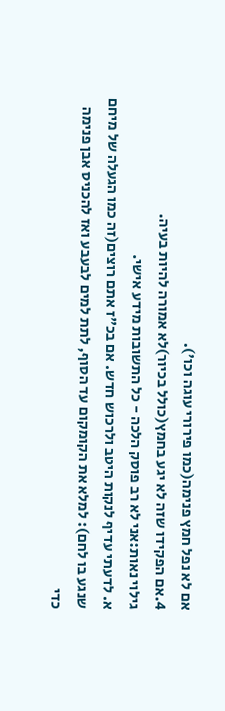אם לא נפל חמץ פנימה(כמו פירורי עוגה וכו').
4.אם הפקידו שזה לא יגע בחמץ(כולל בכיור)לא אמורה להיות בעיה.
גילוי נאות:אני לא רב פוסק הלכה - כל התשובות מידע אישי.
א. לדעתי עדיף לנקות היטב ולרכוש חדש. אם בכ"ז אתם רוצים(זה כמו הגעלה של מיחם שנגע בו לחם): למלא את הקומקום עד הסוף, לתת למים לבעבע ואז להכניס אבן פנימה כדי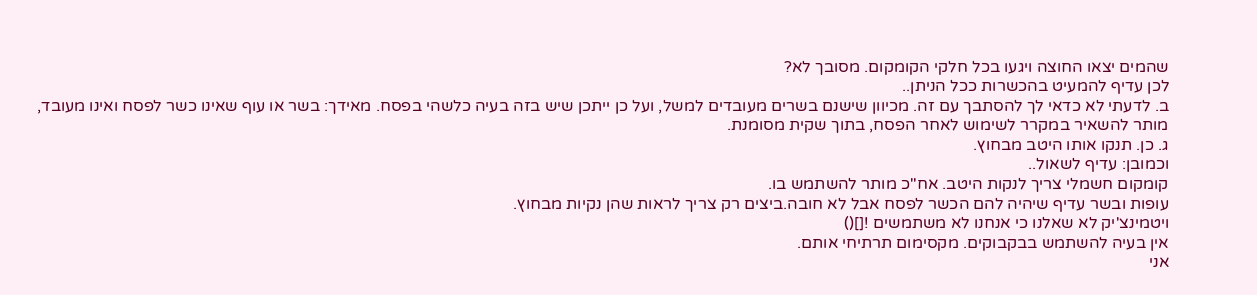שהמים יצאו החוצה ויגעו בכל חלקי הקומקום. מסובך לא?
לכן עדיף להמעיט בהכשרות ככל הניתן..
ב. לדעתי לא כדאי לך להסתבך עם זה. מכיוון שישנם בשרים מעובדים למשל, ועל כן ייתכן שיש בזה בעיה כלשהי בפסח. מאידך: בשר או עוף שאינו כשר לפסח ואינו מעובד, מותר להשאיר במקרר לשימוש לאחר הפסח, בתוך שקית מסומנת.
ג. כן. תנקו אותו היטב מבחוץ.
וכמובן: עדיף לשאול..
קומקום חשמלי צריך לנקות היטב. אח"כ מותר להשתמש בו.
עופות ובשר עדיף שיהיה להם הכשר לפסח אבל לא חובה.ביצים רק צריך לראות שהן נקיות מבחוץ.
ויטמינצ'יק לא שאלנו כי אנחנו לא משתמשים ![]()
אין בעיה להשתמש בבקבוקים. מקסימום תרתיחי אותם.
אני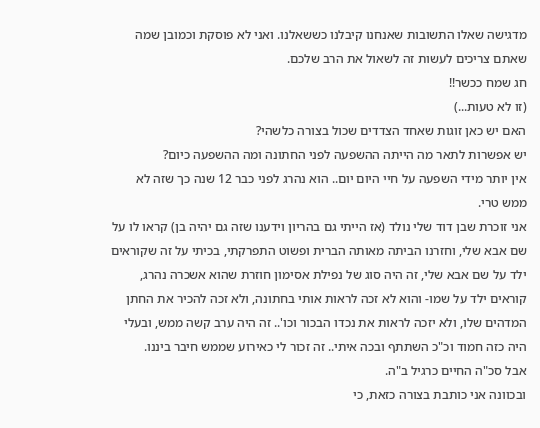מדגישה שאלו התשובות שאנחנו קיבלנו כששאלנו. ואני לא פוסקת וכמובן שמה שאתם צריכים לעשות זה לשאול את הרב שלכם.
חג שמח ככשר!!
(זו לא טעות...)
האם יש כאן זוגות שאחד הצדדים שכול בצורה כלשהי?
יש אפשרות לתאר מה הייתה ההשפעה לפני החתונה ומה ההשפעה כיום?
אין יותר מידי השפעה על חיי היום יום.. הוא נהרג לפני כבר 12 שנה כך שזה לא ממש טרי.
אני זוכרת שבן דוד שלי נולד (אז הייתי גם בהריון וידענו שזה גם יהיה בן) קראו לו על שם אבא שלי, וחזרנו הביתה מאותה הברית ופשוט התפרקתי, בכיתי על זה שקוראים ילד על שם אבא שלי, זה היה סוג של נפילת אסימון חוזרת שהוא אשכרה נהרג, קוראים ילד על שמו- והוא לא זכה לראות אותי בחתונה, ולא זכה להכיר את החתן המדהים שלו, ולא יזכה לראות את נכדו הבכור וכו'.. זה היה ערב קשה ממש, ובעלי היה כזה חמוד וכ"כ השתתף ובכה איתי.. זה זכור לי כאירוע שממש חיבר ביננו.
אבל סכ"ה החיים כרגיל ב"ה.
ובכוונה אני כותבת בצורה כזאת, כי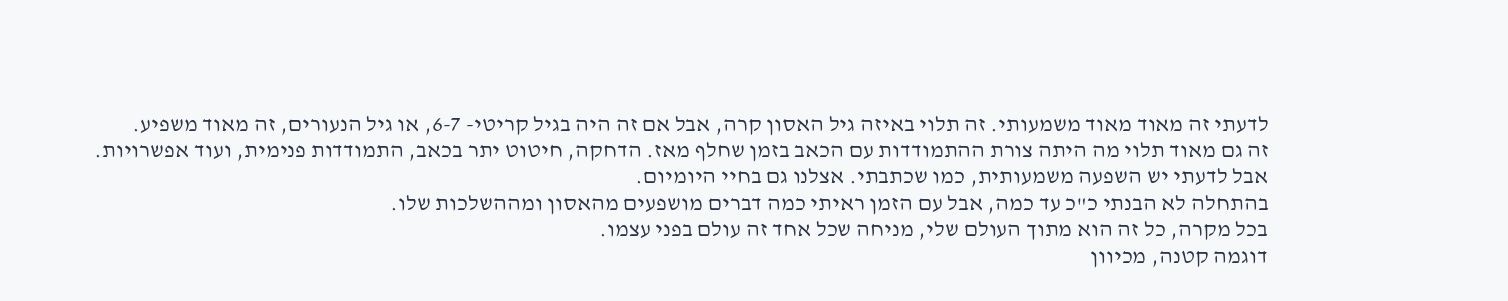לדעתי זה מאוד מאוד משמעותי. זה תלוי באיזה גיל האסון קרה, אבל אם זה היה בגיל קריטי- 6-7, או גיל הנעורים, זה מאוד משפיע.
זה גם מאוד תלוי מה היתה צורת ההתמודדות עם הכאב בזמן שחלף מאז. הדחקה, חיטוט יתר בכאב, התמודדות פנימית, ועוד אפשרויות.
אבל לדעתי יש השפעה משמעותית, כמו שכתבתי. אצלנו גם בחיי היומיום.
בהתחלה לא הבנתי כ"כ עד כמה, אבל עם הזמן ראיתי כמה דברים מושפעים מהאסון ומההשלכות שלו.
בכל מקרה, כל זה הוא מתוך העולם שלי, מניחה שכל אחד זה עולם בפני עצמו.
דוגמה קטנה, מכיוון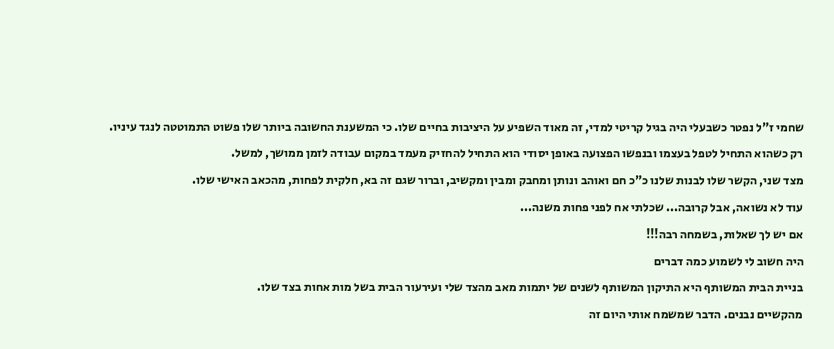שחמי ז"ל נפטר כשבעלי היה בגיל קריטי למדי, זה מאוד השפיע על היציבות בחיים שלו. כי המשענת החשובה ביותר שלו פשוט התמוטטה לנגד עיניו.
רק כשהוא התחיל לטפל בעצמו ובנפשו הפצועה באופן יסודי הוא התחיל להחזיק מעמד במקום עבודה לזמן ממושך, למשל.
מצד שני, הקשר שלו לבנות שלנו כ"כ חם ואוהב ונותן ומחבק ומבין ומקשיב, וברור שגם זה בא, חלקית לפחות, מהכאב האישי שלו.
עוד לא נשואה, אבל קרובה... שכלתי אח לפני פחות משנה...
אם יש לך שאלות, בשמחה רבה!!!
היה חשוב לי לשמוע כמה דברים
בניית הבית המשותף היא התיקון המשותף לשנים של יתמות מאב מהצד שלי ועירעור הבית בשל מות אחות בצד שלו.
מהקשיים נבנים. הדבר שמשמח אותי היום זה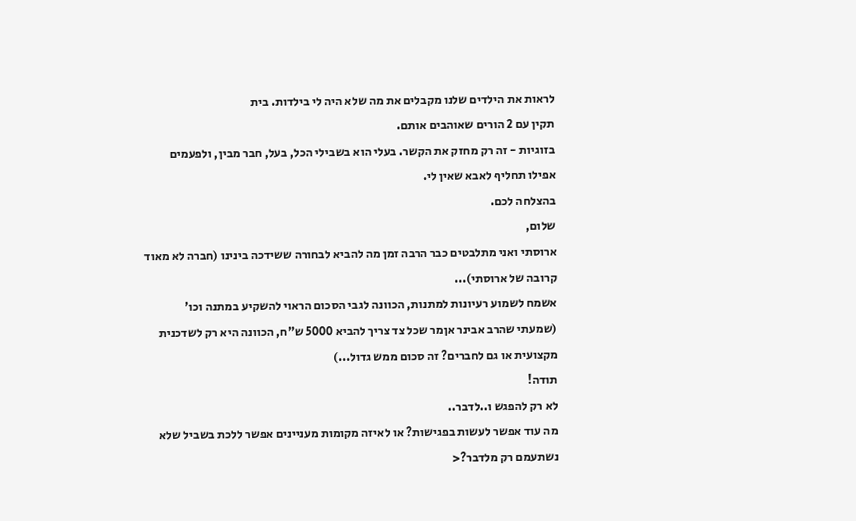לראות את הילדים שלנו מקבלים את מה שלא היה לי בילדות. בית
תקין עם 2 הורים שאוהבים אותם.
בזוגיות - זה רק מחזק את הקשר. בעלי הוא בשבילי הכל, בעל, חבר מבין, ולפעמים אפילו תחליף לאבא שאין לי.
בהצלחה לכם.
שלום,
ארוסתי ואני מתלבטים כבר הרבה זמן מה להביא לבחורה ששידכה בינינו (חברה לא מאוד קרובה של ארוסתי)...
אשמח לשמוע רעיונות למתנות, הכוונה לגבי הסכום הראוי להשקיע במתנה וכו' (שמעתי שהרב אבינר אןמר שכל צד צריך להביא 5000 ש"ח, הכוונה היא רק לשדכנית מקצועית או גם לחברים? זה סכום ממש גדול...)
תודה!
לא רק להפגש ו..לדבר..
מה עוד אפשר לעשות בפגישות? או לאיזה מקומות מעניינים אפשר ללכת בשביל שלא נשתעמם רק מלדבר?<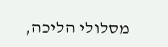מסלולי הליכה,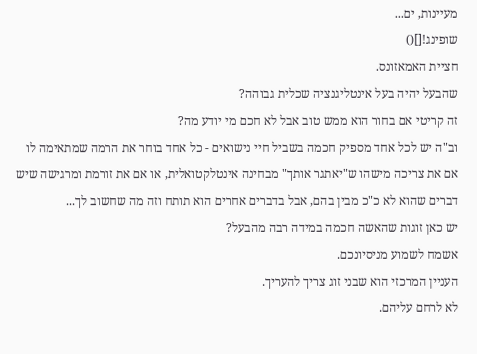מעיינות, ים...
שופינג![]()
חציית האמאזונס.
שהבעל יהיה בעל אינטליגנציה שכלית גבוהה?
זה קריטי אם בחור הוא ממש טוב אבל לא חכם מי יודע מה?
וב"ה יש לכל אחד מספיק חכמה בשביל חיי נישואים - כל אחד בוחר את הרמה שמתאימה לו
אם את צריכה מישהו ש"יאתגר אותך" מבחינה אינטלקטואלית, או אם את זורמת ומרגישה שיש דברים שהוא לא כ"כ מבין בהם, אבל בדברים אחרים הוא תותח וזה מה שחשוב לך...
יש כאן זוגות שהאשה חכמה במידה רבה מהבעל?
אשמח לשמוע מניסיונכם.
העניין המרכזי הוא שבני זוג צריך להעריך.
לא לרחם עליהם.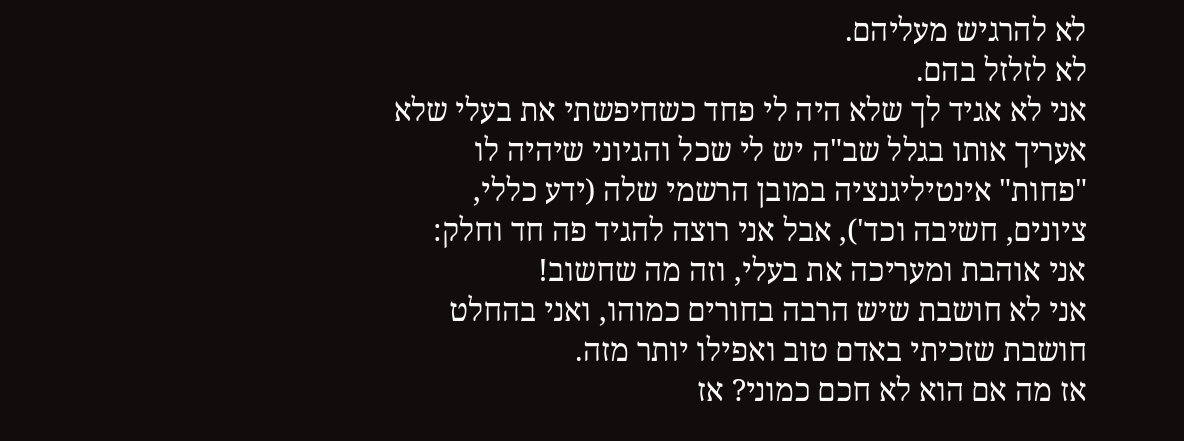לא להרגיש מעליהם.
לא לזלזל בהם.
אני לא אגיד לך שלא היה לי פחד כשחיפשתי את בעלי שלא אעריך אותו בגלל שב"ה יש לי שכל והגיוני שיהיה לו "פחות" אינטיליגנציה במובן הרשמי שלה (ידע כללי, ציונים, חשיבה וכד'), אבל אני רוצה להגיד פה חד וחלק:
אני אוהבת ומעריכה את בעלי, וזה מה שחשוב!
אני לא חושבת שיש הרבה בחורים כמוהו, ואני בהחלט חושבת שזכיתי באדם טוב ואפילו יותר מזה.
אז מה אם הוא לא חכם כמוני? אז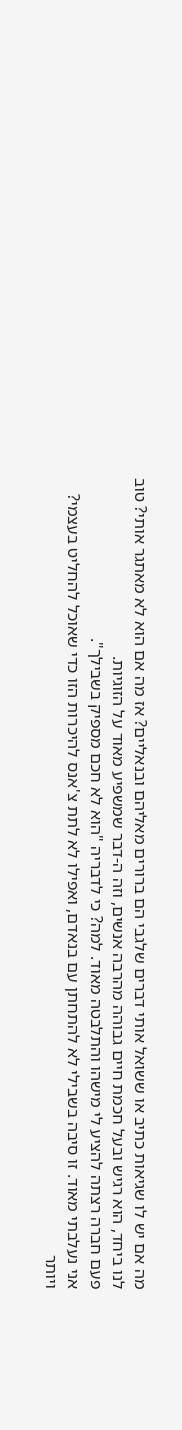מה אם יש לו שגיאות כתיב או ששואל אותי דברים שלגבי הם ברורים מאליהם ובנאליים? אז מה אם הוא לא מאתגר אותי? טוב לנו ביחד, הוא רגיש ובעל חכמת חיים גבוהה מהרבה אנשים, וזה ה-דבר שמשפיע מאוד על הזוגיות.
פעם חברה רצתה להציע לי מישהו והתלבטה מאוד. למה? כי לדבריה "הוא לא חכם מספיק בשבילך".
אני נעלבתי מאוד. זו סיבה בשבילי לא להתחתן עם בנאדם, ואפילו לא לתת צ'אנס להיכרות הזו כדי שאוכל להחליט בעצמי?
ויותר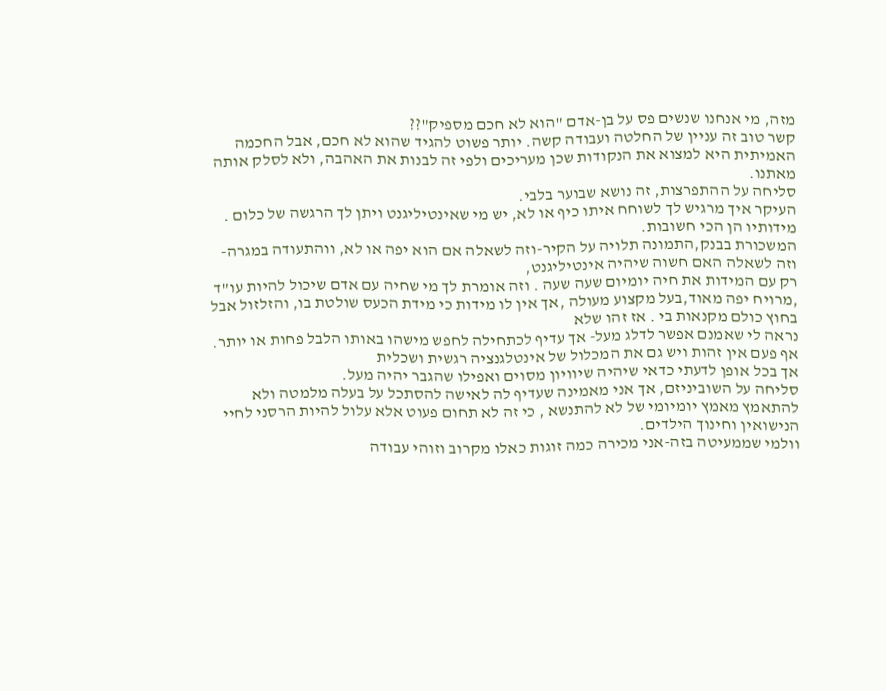מזה, מי אנחנו שנשים פס על בן-אדם "הוא לא חכם מספיק"??
קשר טוב זה עניין של החלטה ועבודה קשה. יותר פשוט להגיד שהוא לא חכם, אבל החכמה האמיתית היא למצוא את הנקודות שכן מעריכים ולפי זה לבנות את האהבה, ולא לסלק אותה מאתנו.
סליחה על ההתפרצות, זה נושא שבוער בלבי.
העיקר איך מרגיש לך לשוחח איתו כיף או לא, יש מי שאינטיליגנט ויתן לך הרגשה של כלום . מידותיו הן הכי חשובות.
המשכורת בבנק,התמונה תלויה על הקיר-וזה לשאלה אם הוא יפה או לא, ווהתעודה במגרה-וזה לשאלה האם חשוה שיהיה אינטיליגנט,
רק עם המידות את חיה יומיום שעה שעה . וזה אומרת לך מי שחיה עם אדם שיכול להיות עו"ד ,מרויח יפה מאוד,בעל מקצוע מעולה ,אך אין לו מידות כי מידת הכעס שולטת בו, והזלזול אבל בחוץ כולם מקנאות בי . אז זהו שלא
נראה לי שאמנם אפשר לדלג מעל- אך עדיף לכתחילה לחפש מישהו באותו הלבל פחות או יותר.
אף פעם אין זהות ויש גם את המכלול של אינטלגנציה רגשית ושכלית
אך בכל אופן לדעתי כדאי שיהיה שיוויון מסוים ואפילו שהגבר יהיה מעל.
סליחה על השוביניזם, אך אני מאמינה שעדיף לה לאישה להסתכל על בעלה מלמטה ולא להתאמץ מאמץ יומיומי של לא להתנשא , כי זה לא תחום פעוט אלא עלול להיות הרסני לחיי הנישואין וחינוך הילדים.
וולמי שממעיטה בזה-אני מכירה כמה זוגות כאלו מקרוב וזוהי עבודה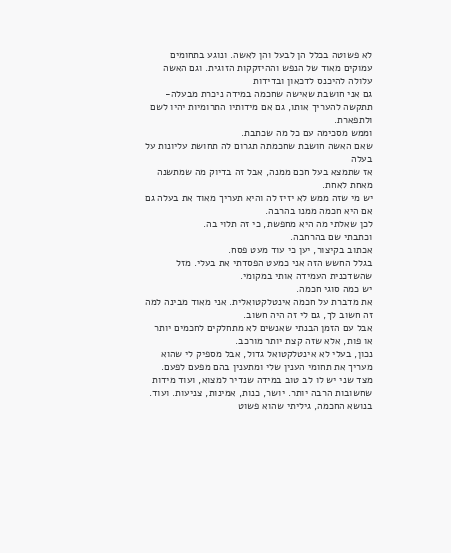לא פשוטה בכלל הן לבעל והן לאשה. ונוגע בתחומים עמוקים מאוד של הנפש וההיזקקות הזוגית. וגם האשה עלולה להיכנס לדכאון ובדידות
גם אני חושבת שאישה שחכמה במידה ניכרת מבעלה- תתקשה להעריך אותו, גם אם מידותיו התרומיות יהיו לשם ולתפארת.
וממש מסכימה עם כל מה שכתבת.
שאם האשה חושבת שחכמתה תגרום לה תחושת עליונות על בעלה
אז שתמצא בעל חכם ממנה, אבל זה בדיוק מה שמתשנה מאחת לאחת.
יש מי שזה ממש לא יזיז לה והיא תעריך מאוד את בעלה גם אם היא חכמה ממנו בהרבה.
לכן שאלתי מה היא מחפשת, כי זה תלוי בה.
וכתבתי שם בהרחבה.
אכתוב בקיצור, יען כי עוד מעט פסח.
בגלל החשש הזה אני כמעט הפסדתי את בעלי. מזל שהשדכנית העמידה אותי במקומי.
יש כמה סוגי חכמה.
את מדברת על חכמה אינטלקטואלית. אני מאוד מבינה למה זה חשוב לך, גם לי זה היה חשוב.
אבל עם הזמן הבנתי שאנשים לא מתחלקים לחכמים יותר או פות, אלא שזה קצת יותר מורכב.
נכון, בעלי לא אינטלקטואל גדול, אבל מספיק לי שהוא מעריך את תחומי הענין שלי ומתענין בהם מפעם לפעם.
מצד שני יש לו לב טוב במידה שנדיר למצוא, ועוד מידות שחשובות הרבה יותר. יושר, כנות, אמינות, צניעות. ועוד.
בנושא החכמה, גיליתי שהוא פשוט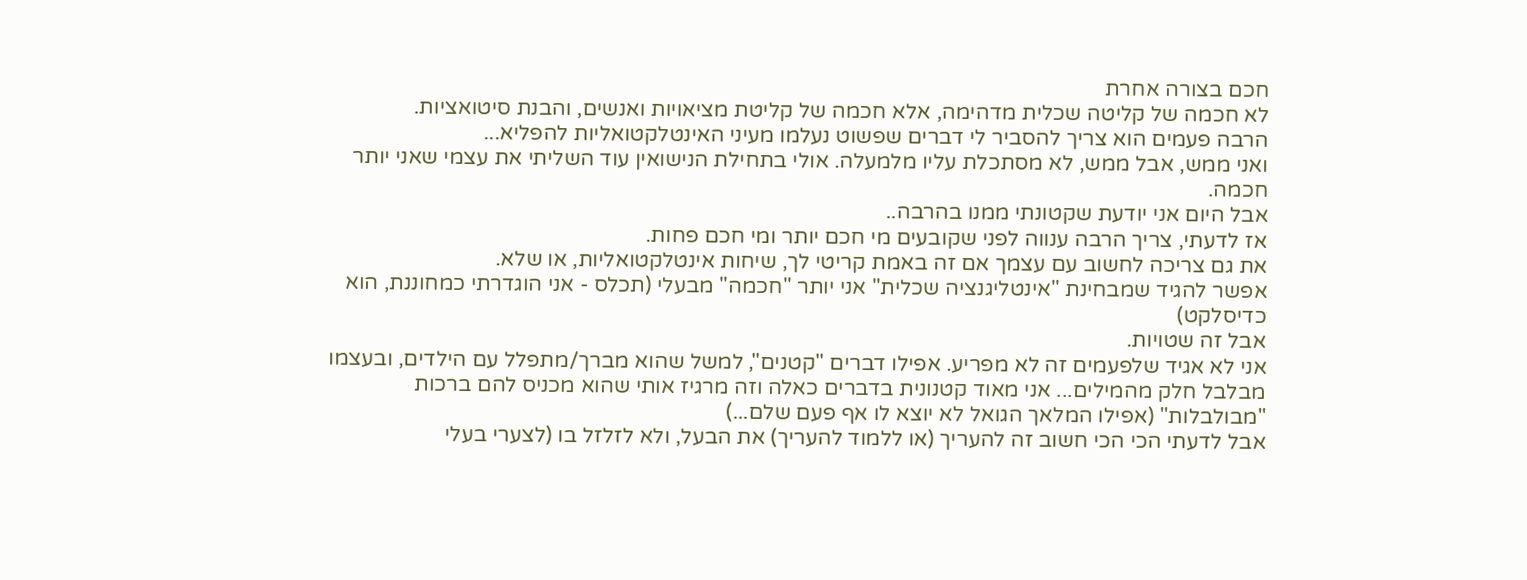חכם בצורה אחרת
לא חכמה של קליטה שכלית מדהימה, אלא חכמה של קליטת מציאויות ואנשים, והבנת סיטואציות.
הרבה פעמים הוא צריך להסביר לי דברים שפשוט נעלמו מעיני האינטלקטואליות להפליא...
ואני ממש, אבל ממש, לא מסתכלת עליו מלמעלה. אולי בתחילת הנישואין עוד השליתי את עצמי שאני יותר חכמה.
אבל היום אני יודעת שקטונתי ממנו בהרבה..
אז לדעתי, צריך הרבה ענווה לפני שקובעים מי חכם יותר ומי חכם פחות.
את גם צריכה לחשוב עם עצמך אם זה באמת קריטי לך, שיחות אינטלקטואליות, או שלא.
אפשר להגיד שמבחינת "אינטליגנציה שכלית" אני יותר "חכמה" מבעלי (תכלס - אני הוגדרתי כמחוננת, הוא כדיסלקט)
אבל זה שטויות.
אני לא אגיד שלפעמים זה לא מפריע. אפילו דברים "קטנים", למשל שהוא מברך/מתפלל עם הילדים, ובעצמו מבלבל חלק מהמילים... אני מאוד קטנונית בדברים כאלה וזה מרגיז אותי שהוא מכניס להם ברכות "מבולבלות" (אפילו המלאך הגואל לא יוצא לו אף פעם שלם...)
אבל לדעתי הכי הכי חשוב זה להעריך (או ללמוד להעריך) את הבעל, ולא לזלזל בו (לצערי בעלי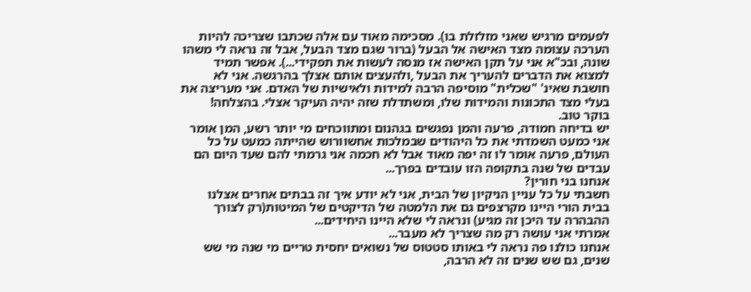לפעמים מרגיש שאני מזלזלת בו). מסכימה מאוד עם אלה שכתבו שצריכה להיות הערכה עצומה מצד האישה אל הבעל (ברור שגם מצד הבעל, אבל זה נראה לי משהו שונה, ובכ"א אני על תקן האישה אז מנסה לעשות את תפקידי...). אפשר תמיד למצוא את הדברים להעריך את הבעל ,ולהעצים אותם אצלך בהרגשה. אני לא חושבת שאינ' "שכלית" מוסיפה הרבה למידות ולאישיות של האדם. אני מעריצה את בעלי מצד התכונות והמידות שלו, ומשתדלת שזה יהיה העיקר אצלי. בהצלחה!
בוקר טוב.
יש בדיחה חמודה, פרעה והמן נפגשים בגהנום ומתווכחים מי יותר רשע, המן אומר אני כמעט השמדתי את כל היהודים שבמלכות אחשוורוש שהייתה כמעט על כל העולם, פרעה אומר לו זה יפה מאוד אבל לא חכמה אני גרמתי להם שעד היום הם עבדים של שנה בתקופה הזו עובדים בפרך...
אנחנו בני חורין?
חשבתי על כל עניין הניקיון של הבית, אני לא יודע איך זה בבתים אחרים אצלנו בבית הורי היינו מקרצפים גם את הלמטה של הדיקטים של המיטות(רק לצורך ההבהרה עד היכן זה מגיע) ונראה לי שלא היינו היחידים...
אמרתי אני עושה רק מה שצריך לא מעבר...
אנחנו כולנו פה נראה לי באותו סטטוס של נשואים יחסית טריים מי שנה מי שש שנים, גם שש שנים זה לא הרבה,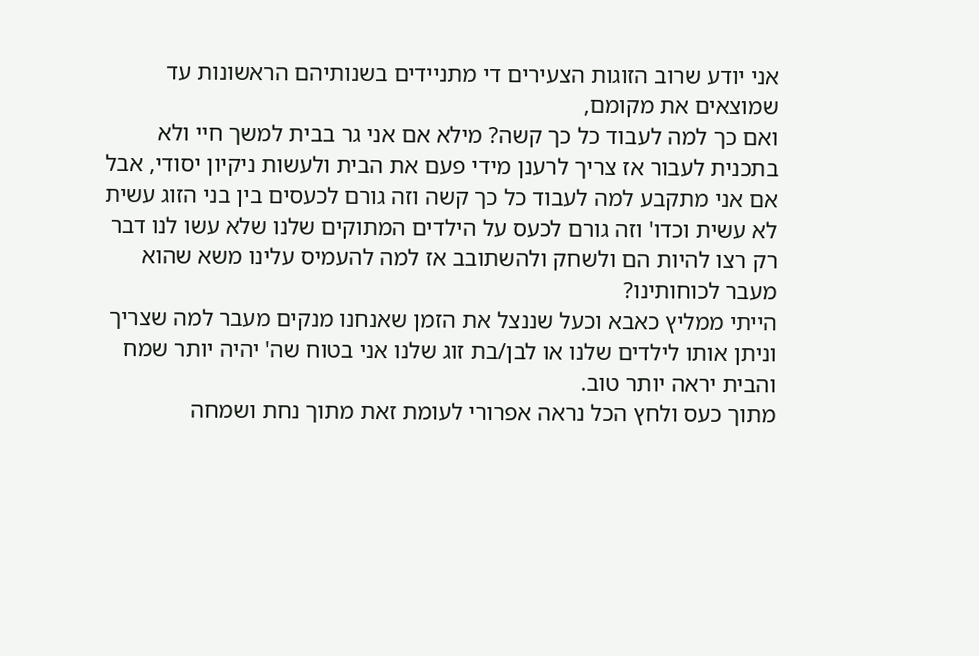אני יודע שרוב הזוגות הצעירים די מתניידים בשנותיהם הראשונות עד שמוצאים את מקומם,
ואם כך למה לעבוד כל כך קשה? מילא אם אני גר בבית למשך חיי ולא בתכנית לעבור אז צריך לרענן מידי פעם את הבית ולעשות ניקיון יסודי, אבל אם אני מתקבע למה לעבוד כל כך קשה וזה גורם לכעסים בין בני הזוג עשית לא עשית וכדו' וזה גורם לכעס על הילדים המתוקים שלנו שלא עשו לנו דבר רק רצו להיות הם ולשחק ולהשתובב אז למה להעמיס עלינו משא שהוא מעבר לכוחותינו?
הייתי ממליץ כאבא וכעל שננצל את הזמן שאנחנו מנקים מעבר למה שצריך וניתן אותו לילדים שלנו או לבן/בת זוג שלנו אני בטוח שה' יהיה יותר שמח והבית יראה יותר טוב.
מתוך כעס ולחץ הכל נראה אפרורי לעומת זאת מתוך נחת ושמחה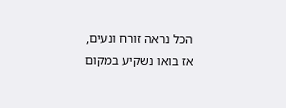הכל נראה זורח ונעים,
אז בואו נשקיע במקום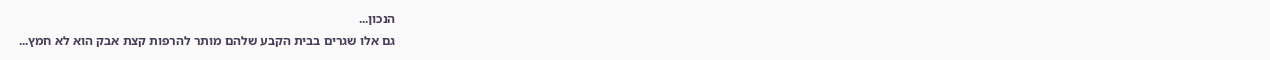הנכון...
גם אלו שגרים בבית הקבע שלהם מותר להרפות קצת אבק הוא לא חמץ...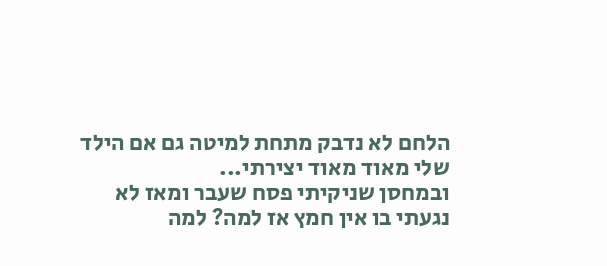הלחם לא נדבק מתחת למיטה גם אם הילד שלי מאוד מאוד יצירתי...
ובמחסן שניקיתי פסח שעבר ומאז לא נגעתי בו אין חמץ אז למה? למה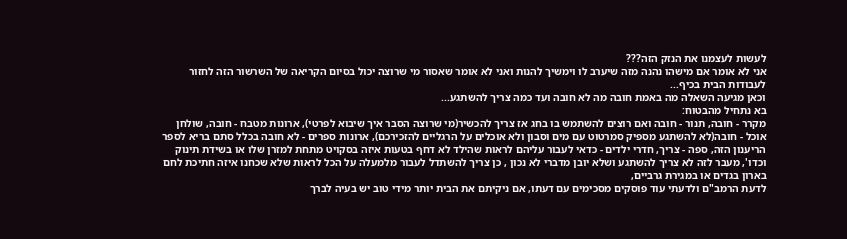לעשות לעצמנו את הנזק הזה???
אני לא אומר אם מישהו נהנה מזה שיערב לו וימשיך להנות ואני לא אומר שאסור מי שרוצה יכול בסיום הקריאה של השרשור הזה לחזור לעבודות הבית בכיף...
וכאן מגיעה השאלה מה באמת חובה מה לא חובה ועד כמה צריך להשתגע...
בא נתחיל מהבטוח:
מקרר - חובה, תנור - חובה ואם רוצים להשתמש בו בחג אז צריך להכשיר(מי שרוצה הסבר איך שיבוא לפרטי), ארונות מטבח - חובה, שולחן אוכל - חובה(לא להשתגע מספיק סמרטוט עם מים וסבון ולא אוכלים על הרגליים להזכירכם), ארונות ספרים - לא חובה בכלל סתם בריא לספר הריענון הזה, ספה - צריך, חדרי ילדים - כדאי לעבור עליהם לראות שהילד לא דחף בטעות איזה בסקויט מתחת למזרן שלו או בשידת תינוק וכדו', מעבר לזה לא צריך להשתגע ושלא יובן מדברי לא נכון , כן צריך להשתדל לעבור מלמעלה על הכל לראות שלא שכחנו איזה חתיכת לחם בארון בגדים או במגירת גרביים,
לדעת הרמב"ם ולדעתי עוד פוסקים מסכימים עם דעתו, אם ניקיתם את הבית יותר מידי טוב יש בעיה לברך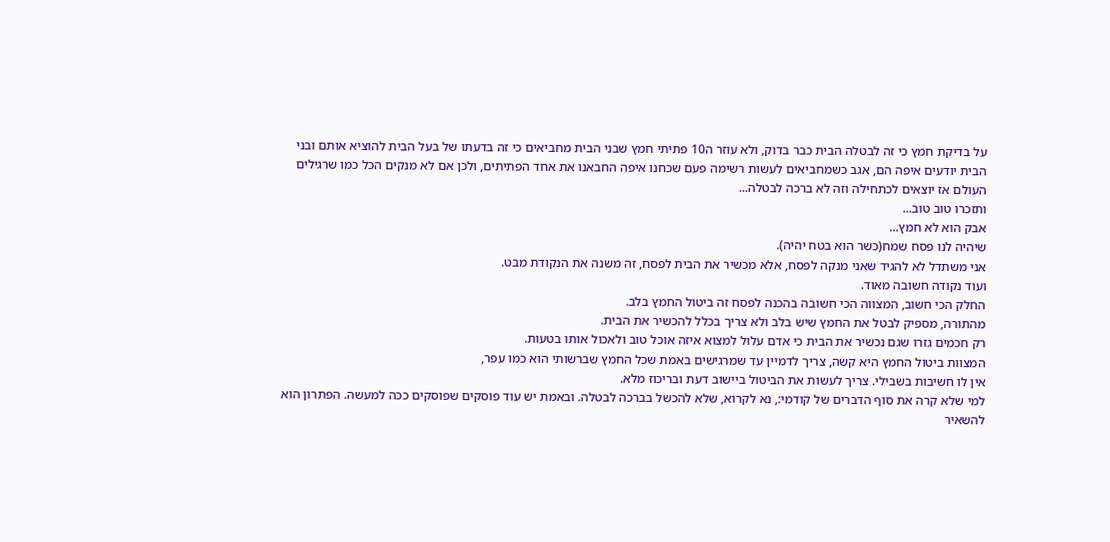על בדיקת חמץ כי זה לבטלה הבית כבר בדוק, ולא עוזר ה10 פתיתי חמץ שבני הבית מחביאים כי זה בדעתו של בעל הבית להוציא אותם ובני הבית יודעים איפה הם, אגב כשמחביאים לעשות רשימה פעם שכחנו איפה החבאנו את אחד הפתיתים, ולכן אם לא מנקים הכל כמו שרגילים העולם אז יוצאים לכתחילה וזה לא ברכה לבטלה...
ותזכרו טוב טוב...
אבק הוא לא חמץ...
שיהיה לנו פסח שמח(כשר הוא בטח יהיה).
אני משתדל לא להגיד שאני מנקה לפסח, אלא מכשיר את הבית לפסח, זה משנה את הנקודת מבט.
ועוד נקודה חשובה מאוד.
החלק הכי חשוב, המצווה הכי חשובה בהכנה לפסח זה ביטול החמץ בלב.
מהתורה, מספיק לבטל את החמץ שיש בלב ולא צריך בכלל להכשיר את הבית.
רק חכמים גזרו שגם נכשיר את הבית כי אדם עלול למצוא איזה אוכל טוב ולאכול אותו בטעות.
המצוות ביטול החמץ היא קשה, צריך לדמיין עד שמרגישים באמת שכל החמץ שברשותי הוא כמו עפר,
אין לו חשיבות בשבילי. צריך לעשות את הביטול ביישוב דעת ובריכוז מלא.
למי שלא קרה את סוף הדברים של קודמי:, נא לקרוא, שלא להכשל בברכה לבטלה. ובאמת יש עוד פוסקים שפוסקים ככה למעשה. הפתרון הוא להשאיר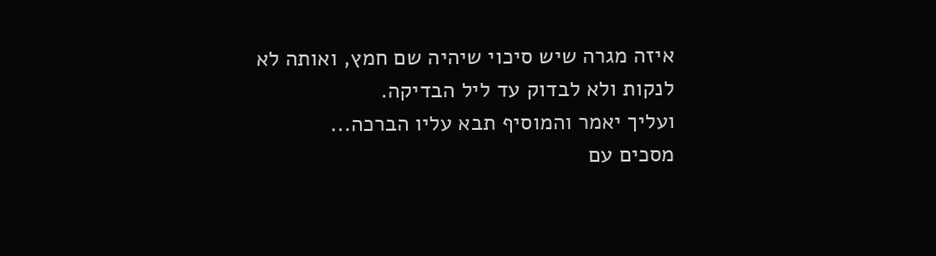איזה מגרה שיש סיכוי שיהיה שם חמץ, ואותה לא לנקות ולא לבדוק עד ליל הבדיקה.
ועליך יאמר והמוסיף תבא עליו הברכה...
מסכים עם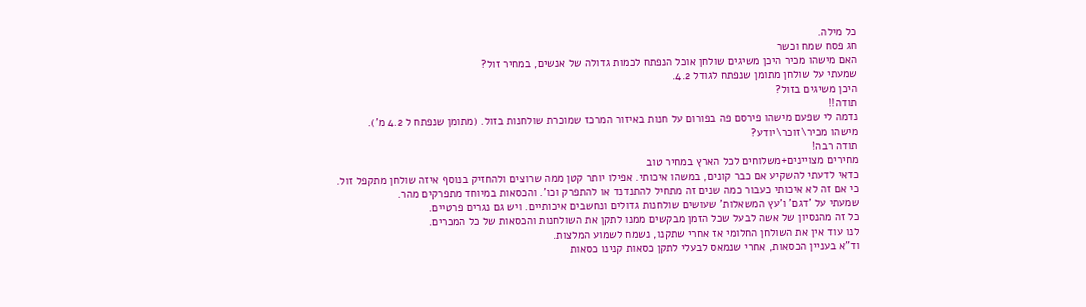כל מילה.
חג פסח שמח וכשר
האם מישהו מכיר היכן משיגים שולחן אוכל הנפתח לכמות גדולה של אנשים, במחיר זול?
שמעתי על שולחן מתומן שנפתח לגודל 4.2.
היכן משיגים בזול?
תודה!!
נדמה לי שפעם מישהו פירסם פה בפורום על חנות באיזור המרכז שמוכרת שולחנות בזול. (מתומן שנפתח ל 4.2 מ').
מישהו מכיר\זוכר\יודע?
תודה רבה!
מחירים מצויינים+משלוחים לכל הארץ במחיר טוב
כדאי לדעתי להשקיע אם כבר קונים, במשהו איכותי. אפילו יותר קטן ממה שרוצים ולהחזיק בנוסף איזה שולחן מתקפל זול.
כי אם זה לא איכותי כעבור כמה שנים זה מתחיל להתנדנד או להתפרק וכו'. והכסאות במיוחד מתפרקים מהר.
שמעתי על 'דגם' ו'עץ המשאלות' שעושים שולחנות גדולים ונחשבים איכותיים. ויש גם נגרים פרטיים.
כל זה מהנסיון של אשה לבעל שכל הזמן מבקשים ממנו לתקן את השולחנות והכסאות של כל המכרים.
לנו עוד אין את השולחן החלומי אז אחרי שתקנו, נשמח לשמוע המלצות.
וד"א בעניין הכסאות, אחרי שנמאס לבעלי לתקן כסאות קנינו כסאות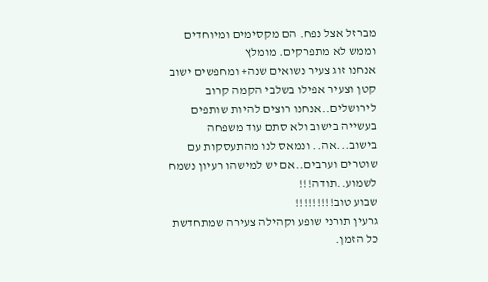מברזל אצל נפח. הם מקסימים ומיוחדים
וממש לא מתפרקים. מומלץ
אנחנו זוג צעיר נשואים שנה+ ומחפשים ישוב קטן וצעיר אפילו בשלבי הקמה קרוב לירושלים..אנחנו רוצים להיות שותפים בעשייה בישוב ולא סתם עוד משפחה בישוב...אה.. ונמאס לנו מהתעסקות עם שוטרים וערבים..אם יש למישהו רעיון נשמח לשמוע..תודה!!!
שבוע טוב!!!!!!!!!
גרעין תורני שופע וקהילה צעירה שמתחדשת כל הזמן.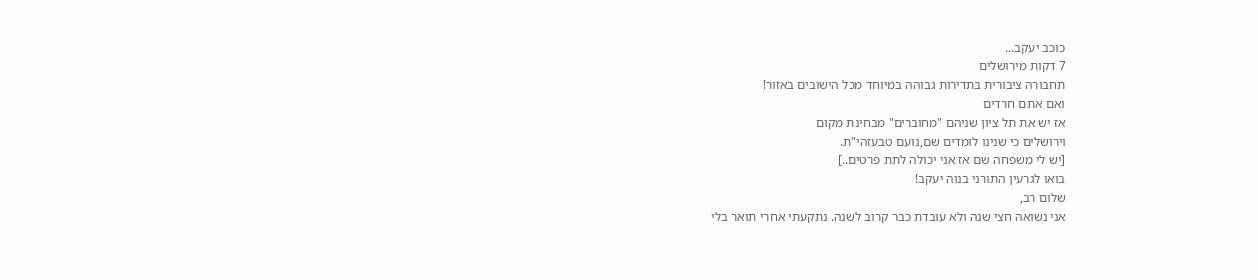כוכב יעקב...
7 דקות מירושלים
תחבורה ציבורית בתדירות גבוהה במיוחד מכל הישובים באזור!
ואם אתם חרדים
אז יש את תל ציון שניהם "מחוברים" מבחינת מקום
וירושלים כי שנינו לומדים שם,נועם טבעזהי"ת.
[יש לי משפחה שם אז אני יכולה לתת פרטים..]
בואו לגרעין התורני בנוה יעקב!
שלום רב,
אני נשואה חצי שנה ולא עובדת כבר קרוב לשנה. נתקעתי אחרי תואר בלי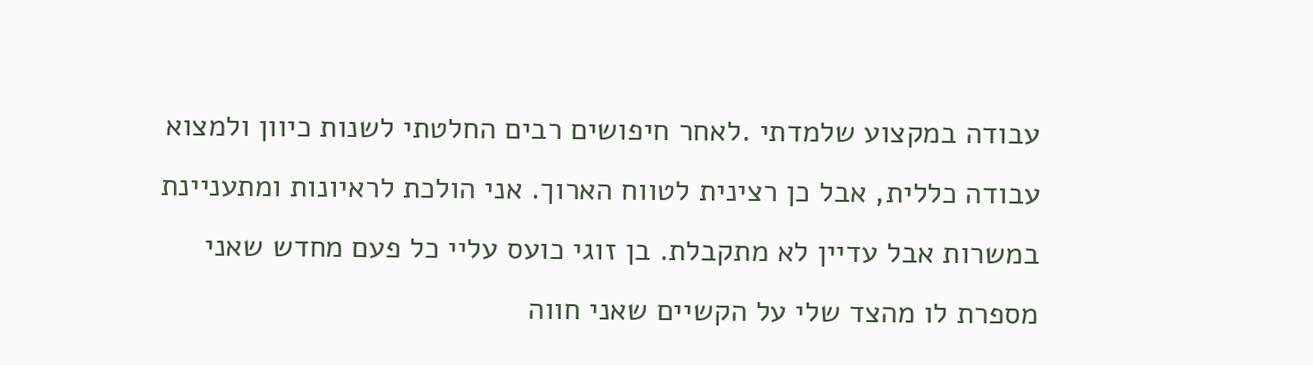עבודה במקצוע שלמדתי .לאחר חיפושים רבים החלטתי לשנות כיוון ולמצוא עבודה כללית, אבל כן רצינית לטווח הארוך. אני הולכת לראיונות ומתעניינת במשרות אבל עדיין לא מתקבלת. בן זוגי כועס עליי כל פעם מחדש שאני מספרת לו מהצד שלי על הקשיים שאני חווה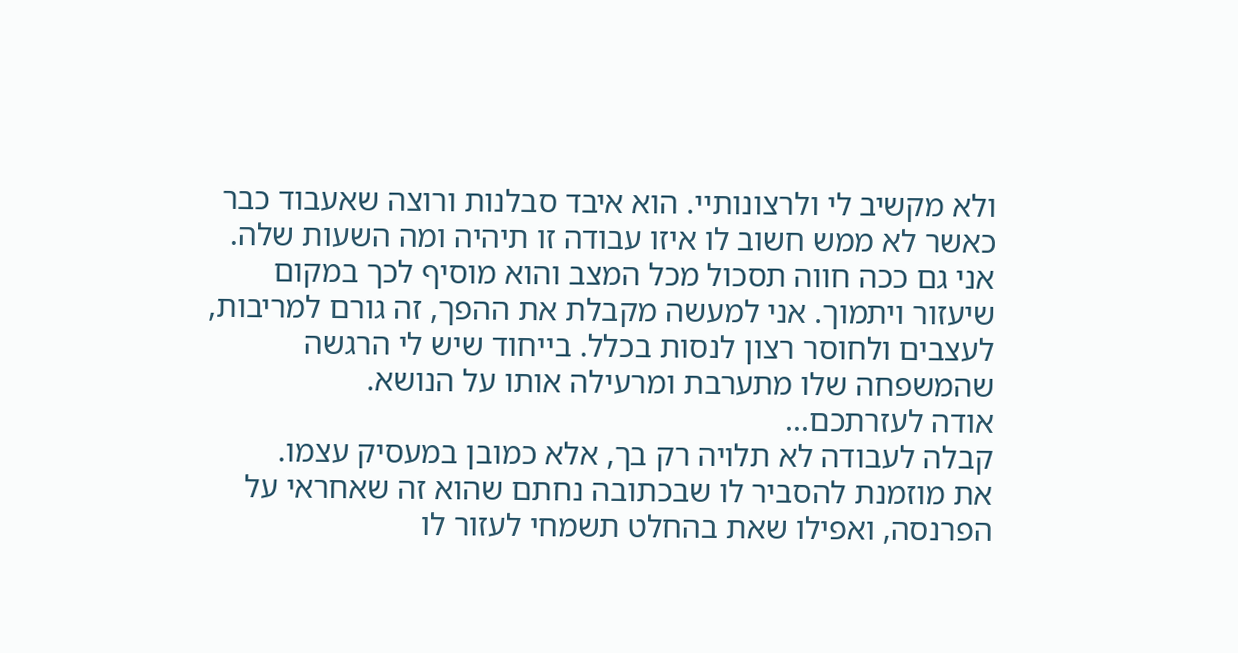ולא מקשיב לי ולרצונותיי. הוא איבד סבלנות ורוצה שאעבוד כבר כאשר לא ממש חשוב לו איזו עבודה זו תיהיה ומה השעות שלה. אני גם ככה חווה תסכול מכל המצב והוא מוסיף לכך במקום שיעזור ויתמוך. אני למעשה מקבלת את ההפך, זה גורם למריבות, לעצבים ולחוסר רצון לנסות בכלל. בייחוד שיש לי הרגשה שהמשפחה שלו מתערבת ומרעילה אותו על הנושא.
אודה לעזרתכם...
קבלה לעבודה לא תלויה רק בך, אלא כמובן במעסיק עצמו.
את מוזמנת להסביר לו שבכתובה נחתם שהוא זה שאחראי על הפרנסה, ואפילו שאת בהחלט תשמחי לעזור לו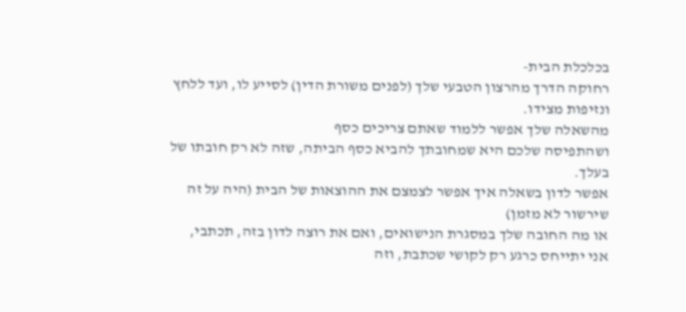בכלכלת הבית-
רחוקה הדרך מהרצון הטבעי שלך (לפנים משורת הדין) לסייע לו, ועד ללחץ ונזיפות מצידו.
מהשאלה שלך אפשר ללמוד שאתם צריכים כסף
ושהתפיסה שלכם היא שמחובתך להביא כסף הביתה, שזה לא רק חובתו של בעלך.
אפשר לדון בשאלה איך אפשר לצמצם את ההוצאות של הבית (היה על זה שירשור לא מזמן)
או מה החובה שלך במסגרת הנישואים, ואם את רוצה לדון בזה, תכתבי,
אני יתייחס כרגע רק לקושי שכתבת, וזה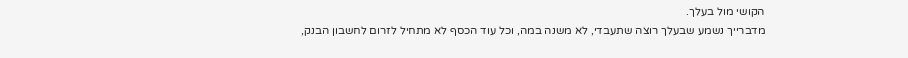הקושי מול בעלך.
מדברייך נשמע שבעלך רוצה שתעבדי, לא משנה במה, וכל עוד הכסף לא מתחיל לזרום לחשבון הבנק,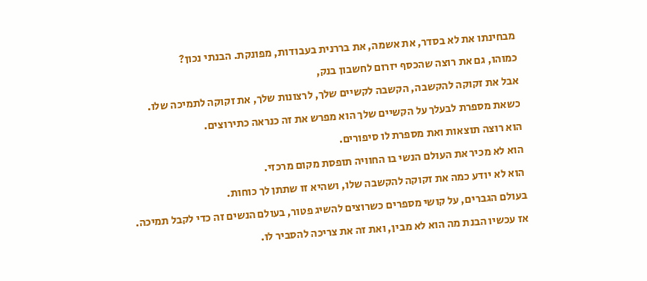מבחינתו את לא בסדר, את אשמה, את בררנית בעבודות, מפונקת. הבנתי נכון?
כמוהו, גם את רוצה שהכסף יזרום לחשבון בנק,
אבל את זקוקה להקשבה, הקשבה לקשיים שלך, לרצונות שלך, את זקוקה לתמיכה שלו.
כשאת מספרת לבעלך על הקשיים שלך הוא מפרש את זה כנראה כתירוצים.
הוא רוצה תוצאות ואת מספרת לו סיפורים.
הוא לא מכיר את העולם הנשי בו החוויה תופסת מקום מרכזי.
הוא לא יודע כמה את זקוקה להקשבה שלו, ושהיא זו שתתן לך כוחות.
בעולם הגברים, על קושי מספרים כשרוצים להשיג פטור, בעולם הנשים זה כדי לקבל תמיכה.
אז עכשיו הבנת מה הוא לא מבין, ואת זה את צריכה להסביר לו.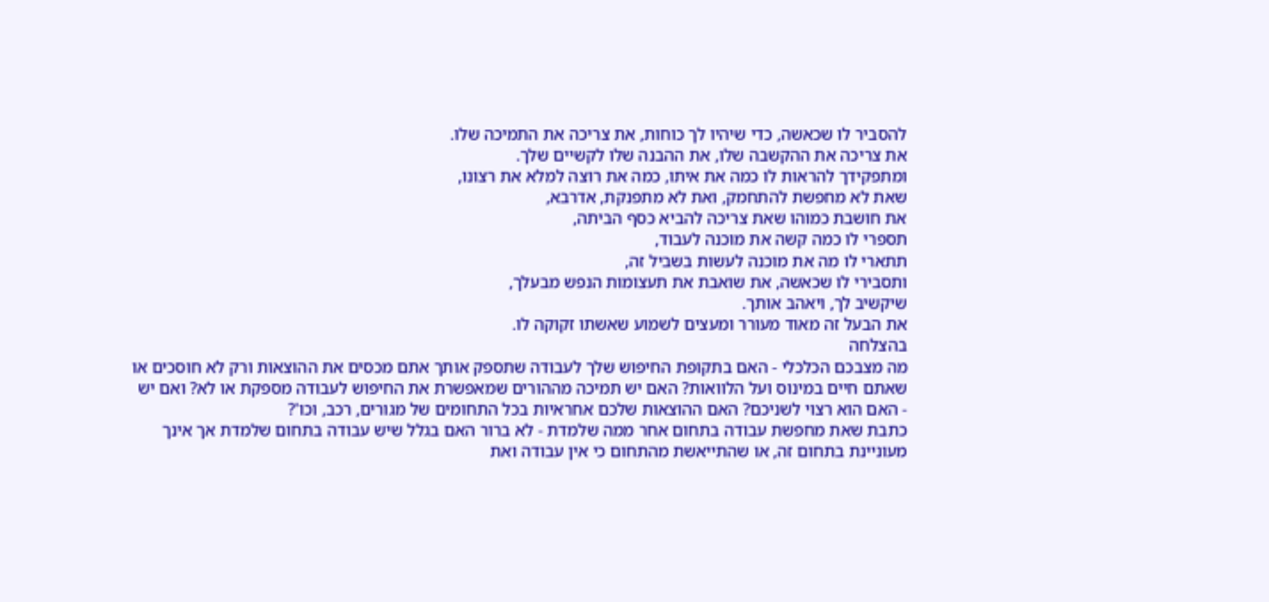להסביר לו שכאשה, כדי שיהיו לך כוחות, את צריכה את התמיכה שלו.
את צריכה את ההקשבה שלו, את ההבנה שלו לקשיים שלך.
ומתפקידך להראות לו כמה את איתו, כמה את רוצה למלא את רצונו,
שאת לא מחפשת להתחמק, ואת לא מתפנקת, אדרבא,
את חושבת כמוהו שאת צריכה להביא כסף הביתה,
תספרי לו כמה קשה את מוכנה לעבוד,
תתארי לו מה את מוכנה לעשות בשביל זה,
ותסבירי לו שכאשה, את שואבת את תעצומות הנפש מבעלך,
שיקשיב לך, ויאהב אותך.
את הבעל זה מאוד מעורר ומעצים לשמוע שאשתו זקוקה לו.
בהצלחה
מה מצבכם הכלכלי - האם בתקופת החיפוש שלך לעבודה שתספק אותך אתם מכסים את ההוצאות ורק לא חוסכים או שאתם חיים במינוס ועל הלוואות? האם יש תמיכה מההורים שמאפשרת את החיפוש לעבודה מספקת או לא? ואם יש - האם הוא רצוי לשניכם? האם ההוצאות שלכם אחראיות בכל התחומים של מגורים, רכב, וכו'?
כתבת שאת מחפשת עבודה בתחום אחר ממה שלמדת - לא ברור האם בגלל שיש עבודה בתחום שלמדת אך אינך מעוניינת בתחום זה, או שהתייאשת מהתחום כי אין עבודה ואת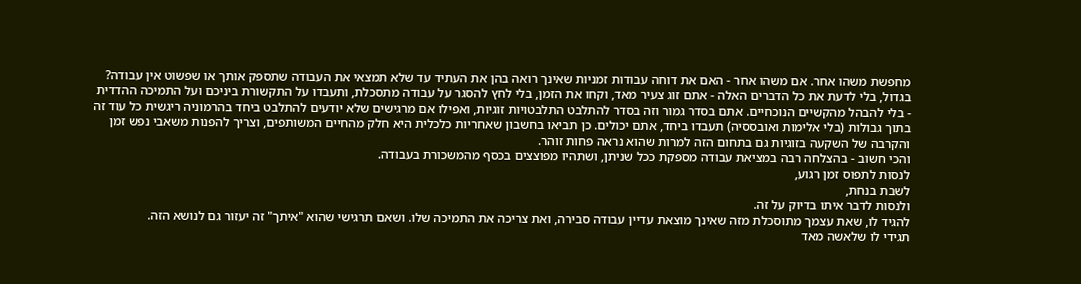מחפשת משהו אחר. אם משהו אחר - האם את דוחה עבודות זמניות שאינך רואה בהן את העתיד עד שלא תמצאי את העבודה שתספק אותך או שפשוט אין עבודה?
בגדול, בלי לדעת את כל הדברים האלה - אתם זוג צעיר מאד, וקחו את הזמן, בלי לחץ להסגר על עבודה מתסכלת, ותעבדו על התקשורת ביניכם ועל התמיכה ההדדית - בלי להבהל מהקשיים הנוכחיים. אתם בסדר גמור וזה בסדר להתלבט התלבטויות זוגיות, ואפילו אם מרגישים שלא יודעים להתלבט ביחד בהרמוניה ריגשית כל עוד זה בתוך גבולות (בלי אלימות ואובססיה) תעבדו ביחד, אתם יכולים. כן תביאו בחשבון שאחריות כלכלית היא חלק מהחיים המשותפים, וצריך להפנות משאבי נפש זמן והקרבה של השקעה בזוגיות גם בתחום הזה למרות שהוא נראה פחות זוהר.
והכי חשוב - בהצלחה רבה במציאת עבודה מספקת ככל שניתן, ושתהיו מפוצצים בכסף מהמשכורת בעבודה.
לנסות לתפוס זמן רגוע,
לשבת בנחת,
ולנסות לדבר איתו בדיוק על זה.
להגיד לו, שאת עצמך מתוסכלת מזה שאינך מוצאת עדיין עבודה סבירה, ואת צריכה את התמיכה שלו. ושאם תרגישי שהוא "איתך" זה יעזור גם לנושא הזה.
תגידי לו שלאשה מאד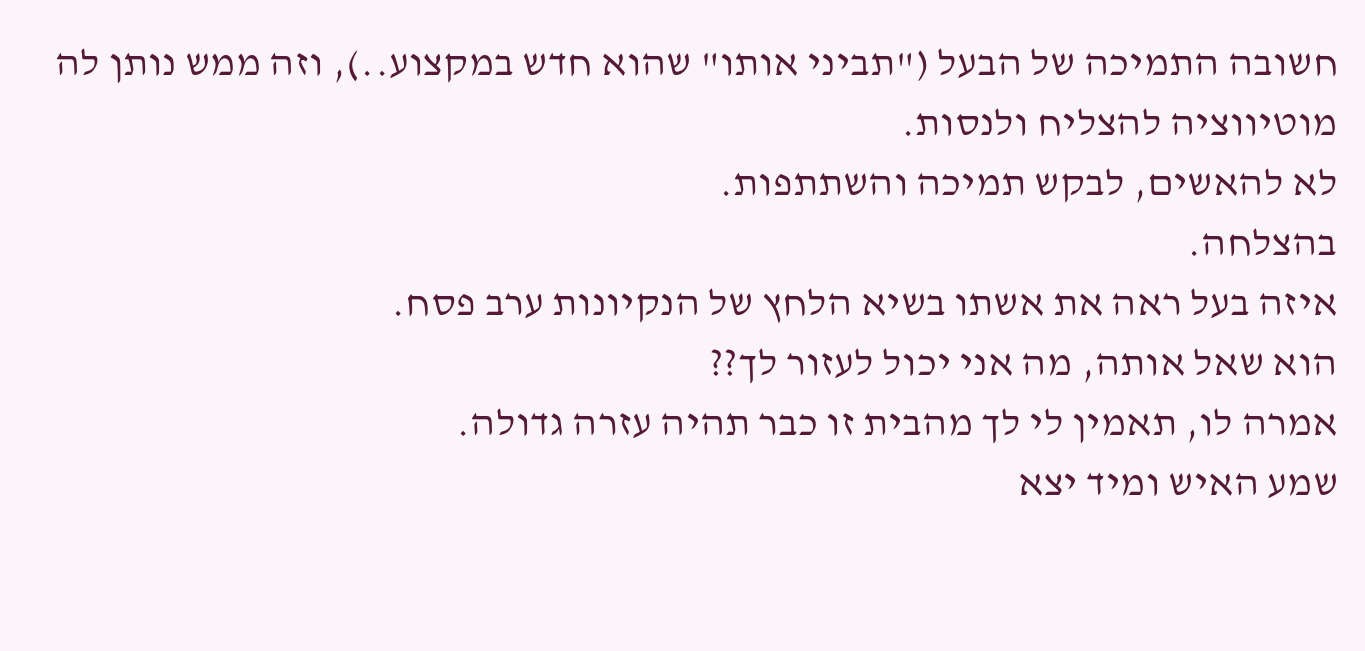חשובה התמיכה של הבעל ("תביני אותו" שהוא חדש במקצוע..), וזה ממש נותן לה מוטיווציה להצליח ולנסות.
לא להאשים, לבקש תמיכה והשתתפות.
בהצלחה.
איזה בעל ראה את אשתו בשיא הלחץ של הנקיונות ערב פסח.
הוא שאל אותה, מה אני יכול לעזור לך??
אמרה לו, תאמין לי לך מהבית זו כבר תהיה עזרה גדולה.
שמע האיש ומיד יצא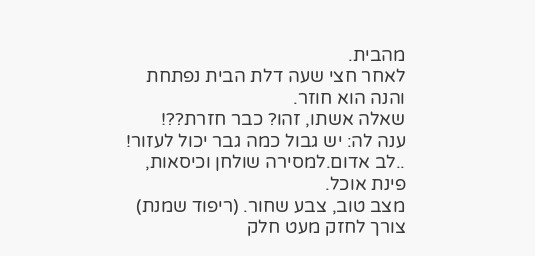מהבית.
לאחר חצי שעה דלת הבית נפתחת והנה הוא חוזר.
שאלה אשתו, זהו? כבר חזרת??!
ענה לה: יש גבול כמה גבר יכול לעזור!
..לב אדום.למסירה שולחן וכיסאות, פינת אוכל.
מצב טוב, צבע שחור. (ריפוד שמנת)
צורך לחזק מעט חלק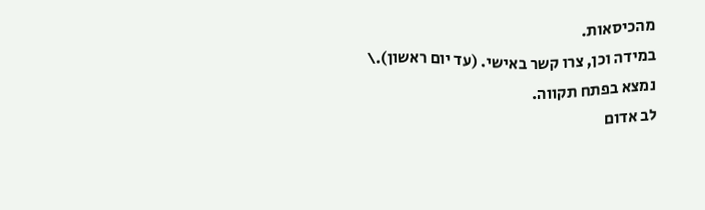מהכיסאות.
במידה וכן, צרו קשר באישי. (עד יום ראשון).\
נמצא בפתח תקווה.
לב אדום